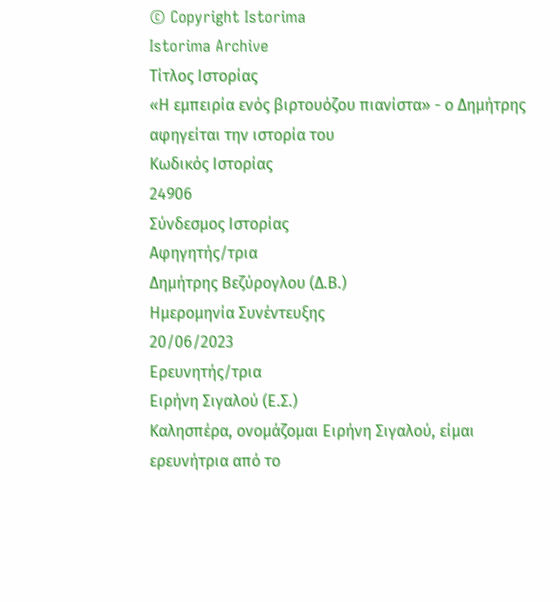© Copyright Istorima
Istorima Archive
Τίτλος Ιστορίας
«Η εμπειρία ενός βιρτουόζου πιανίστα» - ο Δημήτρης αφηγείται την ιστορία του
Κωδικός Ιστορίας
24906
Σύνδεσμος Ιστορίας
Αφηγητής/τρια
Δημήτρης Βεζύρογλου (Δ.Β.)
Ημερομηνία Συνέντευξης
20/06/2023
Ερευνητής/τρια
Ειρήνη Σιγαλού (Ε.Σ.)
Καλησπέρα, ονομάζομαι Eιρήνη Σιγαλού, είμαι ερευνήτρια από το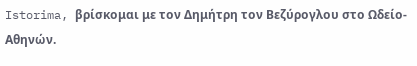Istorima, βρίσκομαι με τον Δημήτρη τον Βεζύρογλου στο Ωδείο-
Αθηνών.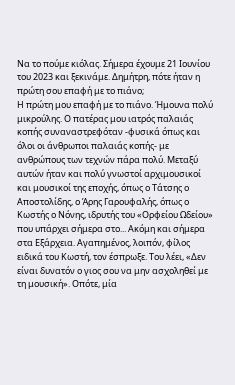Να το πούμε κιόλας. Σήμερα έχουμε 21 Ιουνίου του 2023 και ξεκινάμε. Δημήτρη, πότε ήταν η πρώτη σου επαφή με το πιάνο;
Η πρώτη μου επαφή με το πιάνο. Ήμουνα πολύ μικρούλης. Ο πατέρας μου ιατρός παλαιάς κοπής συναναστρεφόταν -φυσικά όπως και όλοι οι άνθρωποι παλαιάς κοπής- με ανθρώπους των τεχνών πάρα πολύ. Μεταξύ αυτών ήταν και πολύ γνωστοί αρχιμουσικοί και μουσικοί της εποχής, όπως ο Τάτσης ο Αποστολίδης, ο Άρης Γαρουφαλής, όπως ο Κωστής ο Νόνης, ιδρυτής του «Ορφείου Ωδείου» που υπάρχει σήμερα στο... Ακόμη και σήμερα στα Εξάρχεια. Αγαπημένος, λοιπόν, φίλος ειδικά του Κωστή, τον έσπρωξε. Του λέει, «Δεν είναι δυνατόν ο γιος σου να μην ασχοληθεί με τη μουσική». Οπότε, μία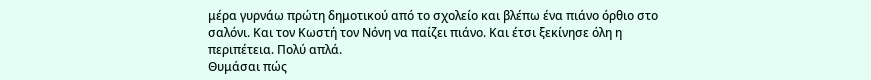μέρα γυρνάω πρώτη δημοτικού από το σχολείο και βλέπω ένα πιάνο όρθιο στο σαλόνι. Και τον Κωστή τον Νόνη να παίζει πιάνο. Και έτσι ξεκίνησε όλη η περιπέτεια. Πολύ απλά.
Θυμάσαι πώς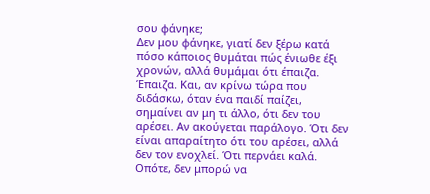σου φάνηκε;
Δεν μου φάνηκε, γιατί δεν ξέρω κατά πόσο κάποιος θυμάται πώς ένιωθε έξι χρονών, αλλά θυμάμαι ότι έπαιζα. Έπαιζα. Και, αν κρίνω τώρα που διδάσκω, όταν ένα παιδί παίζει, σημαίνει αν μη τι άλλο, ότι δεν του αρέσει. Αν ακούγεται παράλογο. Ότι δεν είναι απαραίτητο ότι του αρέσει, αλλά δεν τον ενοχλεί. Ότι περνάει καλά. Οπότε, δεν μπορώ να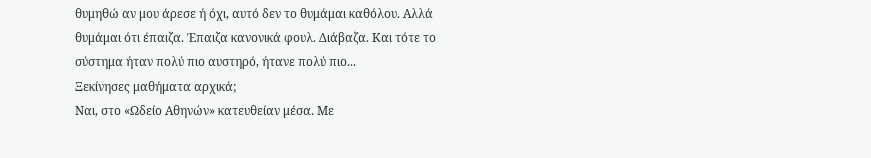θυμηθώ αν μου άρεσε ή όχι, αυτό δεν το θυμάμαι καθόλου. Αλλά θυμάμαι ότι έπαιζα. Έπαιζα κανονικά φουλ. Διάβαζα. Και τότε το σύστημα ήταν πολύ πιο αυστηρό, ήτανε πολύ πιο...
Ξεκίνησες μαθήματα αρχικά;
Ναι, στο «Ωδείο Αθηνών» κατευθείαν μέσα. Με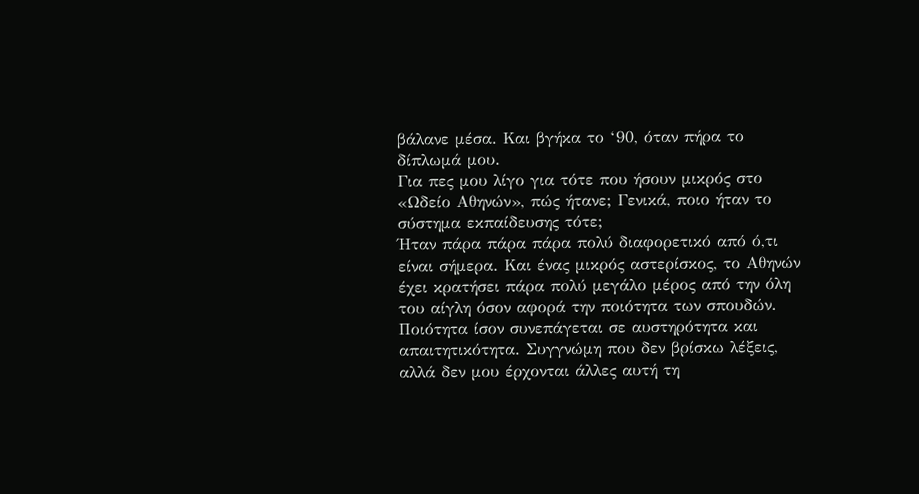βάλανε μέσα. Και βγήκα το ‘90, όταν πήρα το δίπλωμά μου.
Για πες μου λίγο για τότε που ήσουν μικρός στο «Ωδείο Αθηνών», πώς ήτανε; Γενικά, ποιο ήταν το σύστημα εκπαίδευσης τότε;
Ήταν πάρα πάρα πάρα πολύ διαφορετικό από ό,τι είναι σήμερα. Και ένας μικρός αστερίσκος, το Αθηνών έχει κρατήσει πάρα πολύ μεγάλο μέρος από την όλη του αίγλη όσον αφορά την ποιότητα των σπουδών. Ποιότητα ίσον συνεπάγεται σε αυστηρότητα και απαιτητικότητα. Συγγνώμη που δεν βρίσκω λέξεις, αλλά δεν μου έρχονται άλλες αυτή τη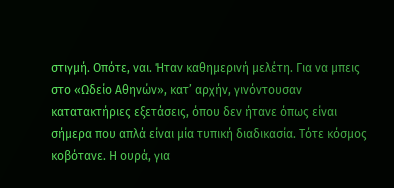στιγμή. Οπότε, ναι. Ήταν καθημερινή μελέτη. Για να μπεις στο «Ωδείο Αθηνών», κατ’ αρχήν, γινόντουσαν κατατακτήριες εξετάσεις, όπου δεν ήτανε όπως είναι σήμερα που απλά είναι μία τυπική διαδικασία. Τότε κόσμος κοβότανε. Η ουρά, για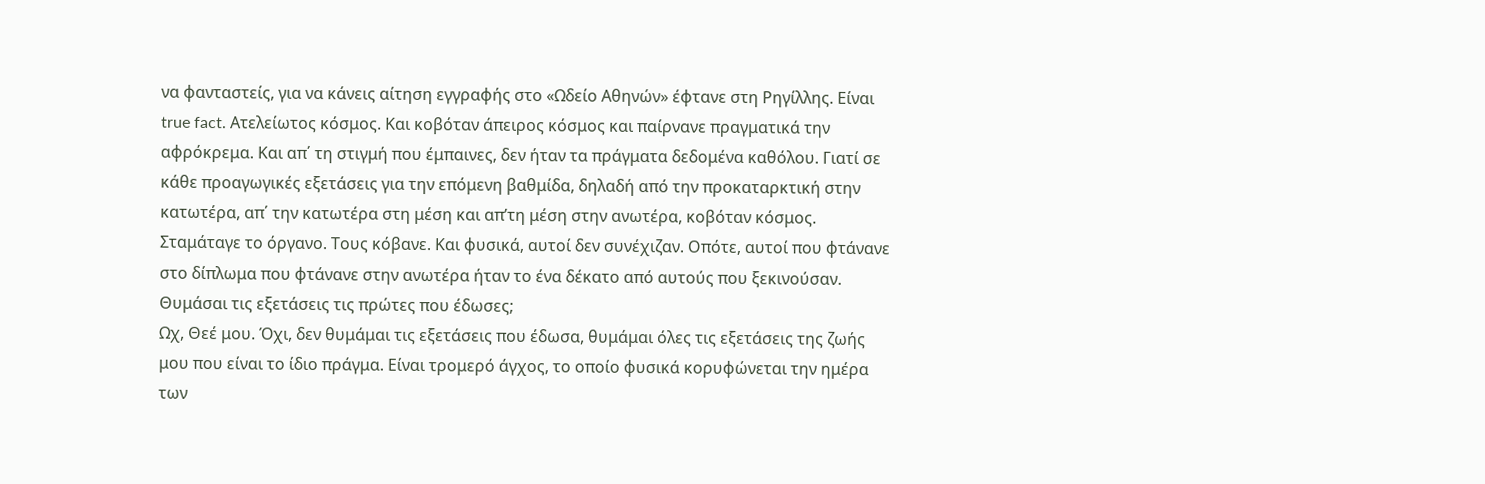να φανταστείς, για να κάνεις αίτηση εγγραφής στο «Ωδείο Αθηνών» έφτανε στη Ρηγίλλης. Είναι true fact. Ατελείωτος κόσμος. Και κοβόταν άπειρος κόσμος και παίρνανε πραγματικά την αφρόκρεμα. Και απ΄ τη στιγμή που έμπαινες, δεν ήταν τα πράγματα δεδομένα καθόλου. Γιατί σε κάθε προαγωγικές εξετάσεις για την επόμενη βαθμίδα, δηλαδή από την προκαταρκτική στην κατωτέρα, απ΄ την κατωτέρα στη μέση και απ’τη μέση στην ανωτέρα, κοβόταν κόσμος. Σταμάταγε το όργανο. Τους κόβανε. Και φυσικά, αυτοί δεν συνέχιζαν. Οπότε, αυτοί που φτάνανε στο δίπλωμα που φτάνανε στην ανωτέρα ήταν το ένα δέκατο από αυτούς που ξεκινούσαν.
Θυμάσαι τις εξετάσεις τις πρώτες που έδωσες;
Ωχ, Θεέ μου. Όχι, δεν θυμάμαι τις εξετάσεις που έδωσα, θυμάμαι όλες τις εξετάσεις της ζωής μου που είναι το ίδιο πράγμα. Είναι τρομερό άγχος, το οποίο φυσικά κορυφώνεται την ημέρα των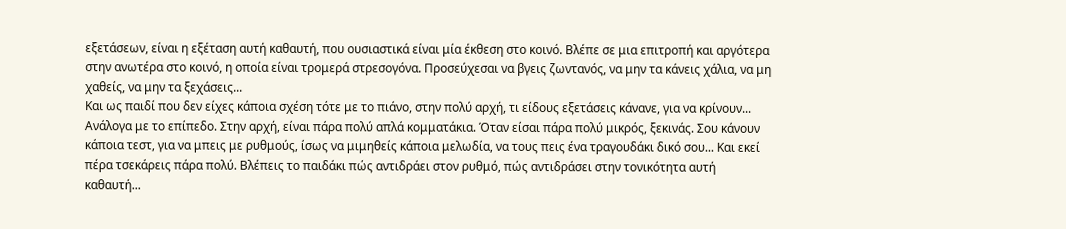εξετάσεων, είναι η εξέταση αυτή καθαυτή, που ουσιαστικά είναι μία έκθεση στο κοινό. Βλέπε σε μια επιτροπή και αργότερα στην ανωτέρα στο κοινό, η οποία είναι τρομερά στρεσογόνα. Προσεύχεσαι να βγεις ζωντανός, να μην τα κάνεις χάλια, να μη χαθείς, να μην τα ξεχάσεις...
Και ως παιδί που δεν είχες κάποια σχέση τότε με το πιάνο, στην πολύ αρχή, τι είδους εξετάσεις κάνανε, για να κρίνουν...
Ανάλογα με το επίπεδο. Στην αρχή, είναι πάρα πολύ απλά κομματάκια. Όταν είσαι πάρα πολύ μικρός, ξεκινάς. Σου κάνουν κάποια τεστ, για να μπεις με ρυθμούς, ίσως να μιμηθείς κάποια μελωδία, να τους πεις ένα τραγουδάκι δικό σου... Και εκεί πέρα τσεκάρεις πάρα πολύ. Βλέπεις το παιδάκι πώς αντιδράει στον ρυθμό, πώς αντιδράσει στην τονικότητα αυτή καθαυτή...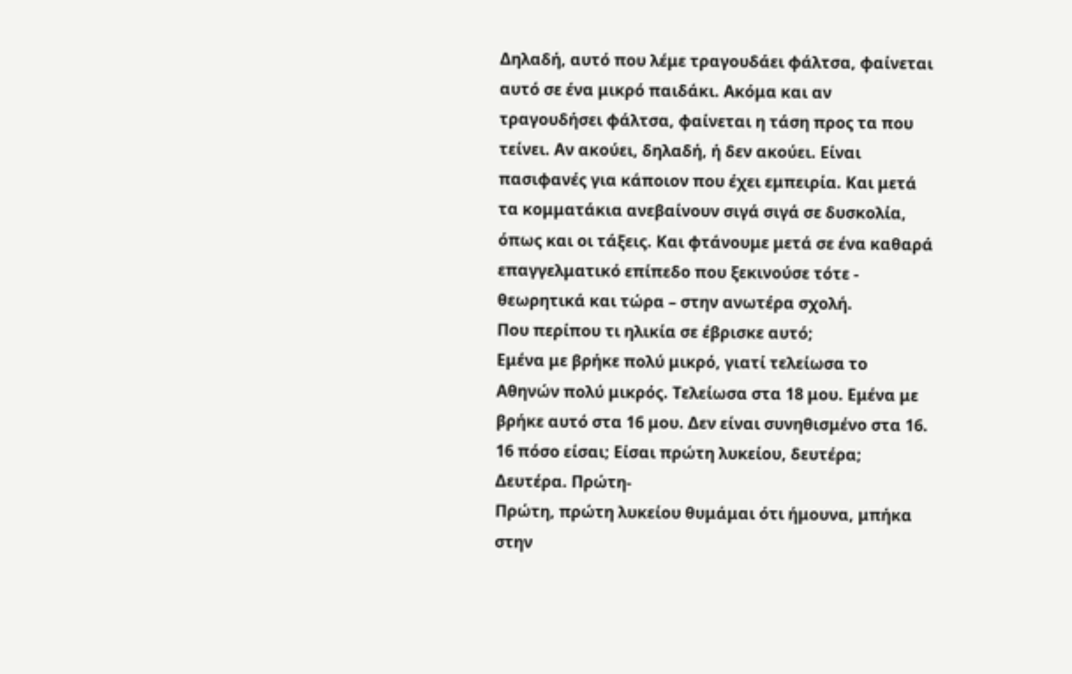Δηλαδή, αυτό που λέμε τραγουδάει φάλτσα, φαίνεται αυτό σε ένα μικρό παιδάκι. Ακόμα και αν τραγουδήσει φάλτσα, φαίνεται η τάση προς τα που τείνει. Αν ακούει, δηλαδή, ή δεν ακούει. Είναι πασιφανές για κάποιον που έχει εμπειρία. Και μετά τα κομματάκια ανεβαίνουν σιγά σιγά σε δυσκολία, όπως και οι τάξεις. Και φτάνουμε μετά σε ένα καθαρά επαγγελματικό επίπεδο που ξεκινούσε τότε - θεωρητικά και τώρα – στην ανωτέρα σχολή.
Που περίπου τι ηλικία σε έβρισκε αυτό;
Εμένα με βρήκε πολύ μικρό, γιατί τελείωσα το Αθηνών πολύ μικρός. Τελείωσα στα 18 μου. Εμένα με βρήκε αυτό στα 16 μου. Δεν είναι συνηθισμένο στα 16. 16 πόσο είσαι; Είσαι πρώτη λυκείου, δευτέρα;
Δευτέρα. Πρώτη-
Πρώτη, πρώτη λυκείου θυμάμαι ότι ήμουνα, μπήκα στην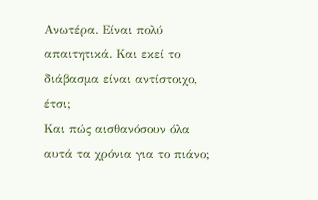Ανωτέρα. Είναι πολύ απαιτητικά. Και εκεί το διάβασμα είναι αντίστοιχο, έτσι;
Και πώς αισθανόσουν όλα αυτά τα χρόνια για το πιάνο;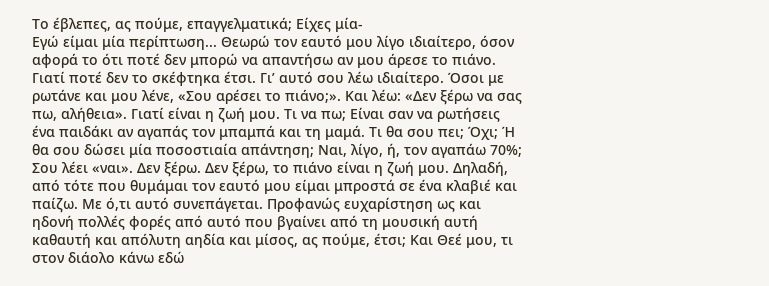Το έβλεπες, ας πούμε, επαγγελματικά; Είχες μία-
Εγώ είμαι μία περίπτωση... Θεωρώ τον εαυτό μου λίγο ιδιαίτερο, όσον αφορά το ότι ποτέ δεν μπορώ να απαντήσω αν μου άρεσε το πιάνο. Γιατί ποτέ δεν το σκέφτηκα έτσι. Γι’ αυτό σου λέω ιδιαίτερο. Όσοι με ρωτάνε και μου λένε, «Σου αρέσει το πιάνο;». Και λέω: «Δεν ξέρω να σας πω, αλήθεια». Γιατί είναι η ζωή μου. Τι να πω; Είναι σαν να ρωτήσεις ένα παιδάκι αν αγαπάς τον μπαμπά και τη μαμά. Τι θα σου πει; Όχι; Ή θα σου δώσει μία ποσοστιαία απάντηση; Ναι, λίγο, ή, τον αγαπάω 70%; Σου λέει «ναι». Δεν ξέρω. Δεν ξέρω, το πιάνο είναι η ζωή μου. Δηλαδή, από τότε που θυμάμαι τον εαυτό μου είμαι μπροστά σε ένα κλαβιέ και παίζω. Με ό,τι αυτό συνεπάγεται. Προφανώς ευχαρίστηση ως και ηδονή πολλές φορές από αυτό που βγαίνει από τη μουσική αυτή καθαυτή και απόλυτη αηδία και μίσος, ας πούμε, έτσι; Και Θεέ μου, τι στον διάολο κάνω εδώ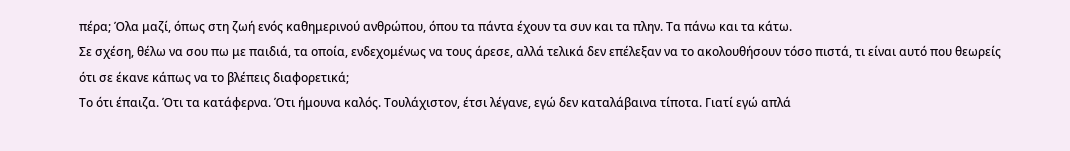πέρα; Όλα μαζί, όπως στη ζωή ενός καθημερινού ανθρώπου, όπου τα πάντα έχουν τα συν και τα πλην. Τα πάνω και τα κάτω.
Σε σχέση, θέλω να σου πω με παιδιά, τα οποία, ενδεχομένως να τους άρεσε, αλλά τελικά δεν επέλεξαν να το ακολουθήσουν τόσο πιστά, τι είναι αυτό που θεωρείς ότι σε έκανε κάπως να το βλέπεις διαφορετικά;
Το ότι έπαιζα. Ότι τα κατάφερνα. Ότι ήμουνα καλός. Τουλάχιστον, έτσι λέγανε, εγώ δεν καταλάβαινα τίποτα. Γιατί εγώ απλά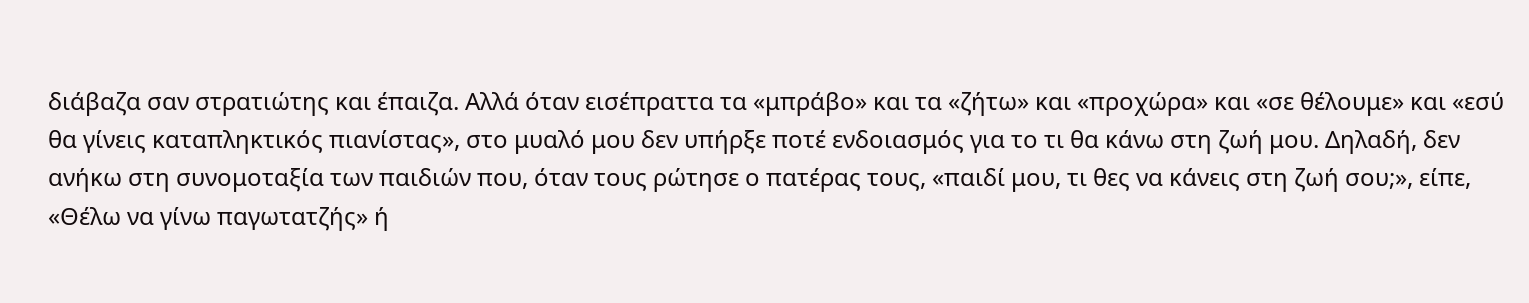διάβαζα σαν στρατιώτης και έπαιζα. Αλλά όταν εισέπραττα τα «μπράβο» και τα «ζήτω» και «προχώρα» και «σε θέλουμε» και «εσύ θα γίνεις καταπληκτικός πιανίστας», στο μυαλό μου δεν υπήρξε ποτέ ενδοιασμός για το τι θα κάνω στη ζωή μου. Δηλαδή, δεν ανήκω στη συνομοταξία των παιδιών που, όταν τους ρώτησε ο πατέρας τους, «παιδί μου, τι θες να κάνεις στη ζωή σου;», είπε, «Θέλω να γίνω παγωτατζής» ή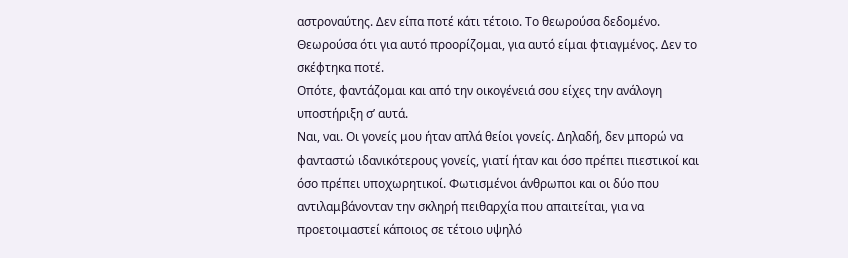αστροναύτης. Δεν είπα ποτέ κάτι τέτοιο. Το θεωρούσα δεδομένο. Θεωρούσα ότι για αυτό προορίζομαι, για αυτό είμαι φτιαγμένος. Δεν το σκέφτηκα ποτέ.
Οπότε, φαντάζομαι και από την οικογένειά σου είχες την ανάλογη υποστήριξη σ’ αυτά.
Ναι, ναι. Οι γονείς μου ήταν απλά θείοι γονείς. Δηλαδή, δεν μπορώ να φανταστώ ιδανικότερους γονείς, γιατί ήταν και όσο πρέπει πιεστικοί και όσο πρέπει υποχωρητικοί. Φωτισμένοι άνθρωποι και οι δύο που αντιλαμβάνονταν την σκληρή πειθαρχία που απαιτείται, για να προετοιμαστεί κάποιος σε τέτοιο υψηλό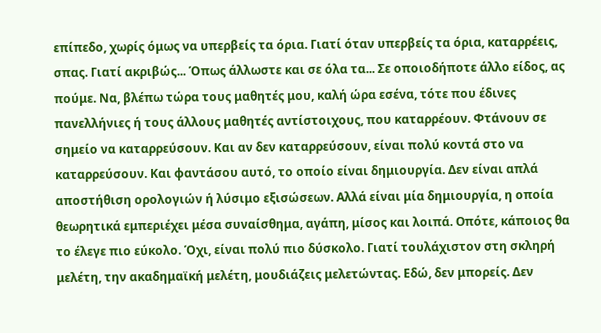επίπεδο, χωρίς όμως να υπερβείς τα όρια. Γιατί όταν υπερβείς τα όρια, καταρρέεις, σπας. Γιατί ακριβώς... Όπως άλλωστε και σε όλα τα... Σε οποιοδήποτε άλλο είδος, ας πούμε. Να, βλέπω τώρα τους μαθητές μου, καλή ώρα εσένα, τότε που έδινες πανελλήνιες ή τους άλλους μαθητές αντίστοιχους, που καταρρέουν. Φτάνουν σε σημείο να καταρρεύσουν. Και αν δεν καταρρεύσουν, είναι πολύ κοντά στο να καταρρεύσουν. Και φαντάσου αυτό, το οποίο είναι δημιουργία. Δεν είναι απλά αποστήθιση ορολογιών ή λύσιμο εξισώσεων. Αλλά είναι μία δημιουργία, η οποία θεωρητικά εμπεριέχει μέσα συναίσθημα, αγάπη, μίσος και λοιπά. Οπότε, κάποιος θα το έλεγε πιο εύκολο. Όχι, είναι πολύ πιο δύσκολο. Γιατί τουλάχιστον στη σκληρή μελέτη, την ακαδημαϊκή μελέτη, μουδιάζεις μελετώντας. Εδώ, δεν μπορείς. Δεν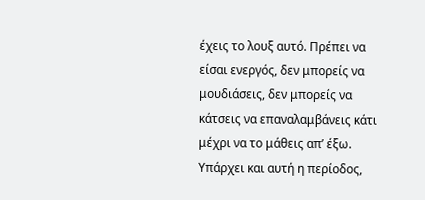έχεις το λουξ αυτό. Πρέπει να είσαι ενεργός, δεν μπορείς να μουδιάσεις, δεν μπορείς να κάτσεις να επαναλαμβάνεις κάτι μέχρι να το μάθεις απ’ έξω. Υπάρχει και αυτή η περίοδος,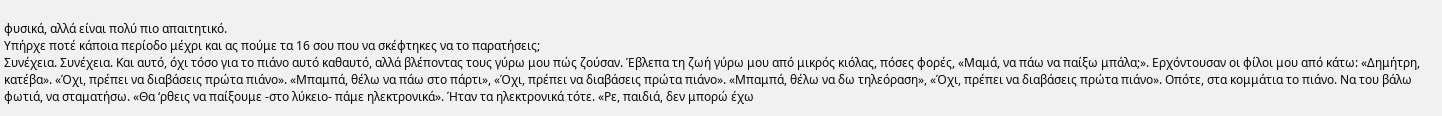φυσικά, αλλά είναι πολύ πιο απαιτητικό.
Υπήρχε ποτέ κάποια περίοδο μέχρι και ας πούμε τα 16 σου που να σκέφτηκες να το παρατήσεις;
Συνέχεια. Συνέχεια. Και αυτό, όχι τόσο για το πιάνο αυτό καθαυτό, αλλά βλέποντας τους γύρω μου πώς ζούσαν. Έβλεπα τη ζωή γύρω μου από μικρός κιόλας, πόσες φορές, «Μαμά, να πάω να παίξω μπάλα;». Ερχόντουσαν οι φίλοι μου από κάτω: «Δημήτρη, κατέβα». «Όχι, πρέπει να διαβάσεις πρώτα πιάνο». «Μπαμπά, θέλω να πάω στο πάρτι», «Όχι, πρέπει να διαβάσεις πρώτα πιάνο». «Μπαμπά, θέλω να δω τηλεόραση», «Όχι, πρέπει να διαβάσεις πρώτα πιάνο». Οπότε, στα κομμάτια το πιάνο. Να του βάλω φωτιά, να σταματήσω. «Θα ‘ρθεις να παίξουμε -στο λύκειο- πάμε ηλεκτρονικά». Ήταν τα ηλεκτρονικά τότε. «Ρε, παιδιά, δεν μπορώ έχω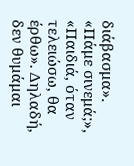διάβασμα». «Πάμε σινεμά;», «Παιδιά, όταν τελειώσω, θα έρθω». Δηλαδή, δεν θυμάμαι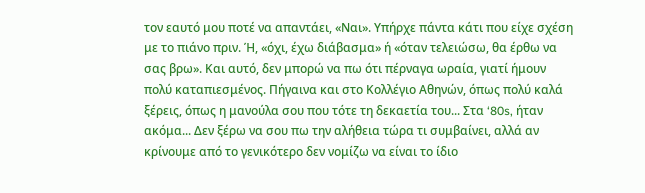τον εαυτό μου ποτέ να απαντάει, «Ναι». Υπήρχε πάντα κάτι που είχε σχέση με το πιάνο πριν. Ή, «όχι, έχω διάβασμα» ή «όταν τελειώσω, θα έρθω να σας βρω». Και αυτό, δεν μπορώ να πω ότι πέρναγα ωραία, γιατί ήμουν πολύ καταπιεσμένος. Πήγαινα και στο Κολλέγιο Αθηνών, όπως πολύ καλά ξέρεις, όπως η μανούλα σου που τότε τη δεκαετία του... Στα ‘80s, ήταν ακόμα... Δεν ξέρω να σου πω την αλήθεια τώρα τι συμβαίνει, αλλά αν κρίνουμε από το γενικότερο δεν νομίζω να είναι το ίδιο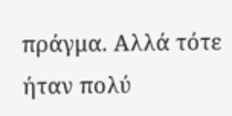πράγμα. Αλλά τότε ήταν πολύ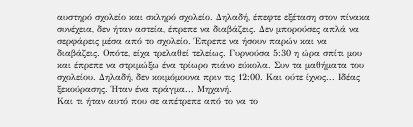αυστηρό σχολείο και σκληρό σχολείο. Δηλαδή, έπεφτε εξέταση στον πίνακα συνέχεια, δεν ήταν αστεία, έπρεπε να διαβάζεις. Δεν μπορούσες απλά να σερφάρεις μέσα από το σχολείο. Έπρεπε να ήσουν παρών και να διαβάζεις. Οπότε, είχα τρελαθεί τελείως. Γυρνούσα 5:30 η ώρα σπίτι μου και έπρεπε να στριμώξω ένα τρίωρο πιάνο εύκολα. Συν τα μαθήματα του σχολείου. Δηλαδή, δεν κοιμόμουνα πριν τις 12:00. Και ούτε ίχνος... Ιδέας ξεκούρασης. Ήταν ένα πράγμα... Μηχανή.
Και τι ήταν αυτό που σε απέτρεπε από το να το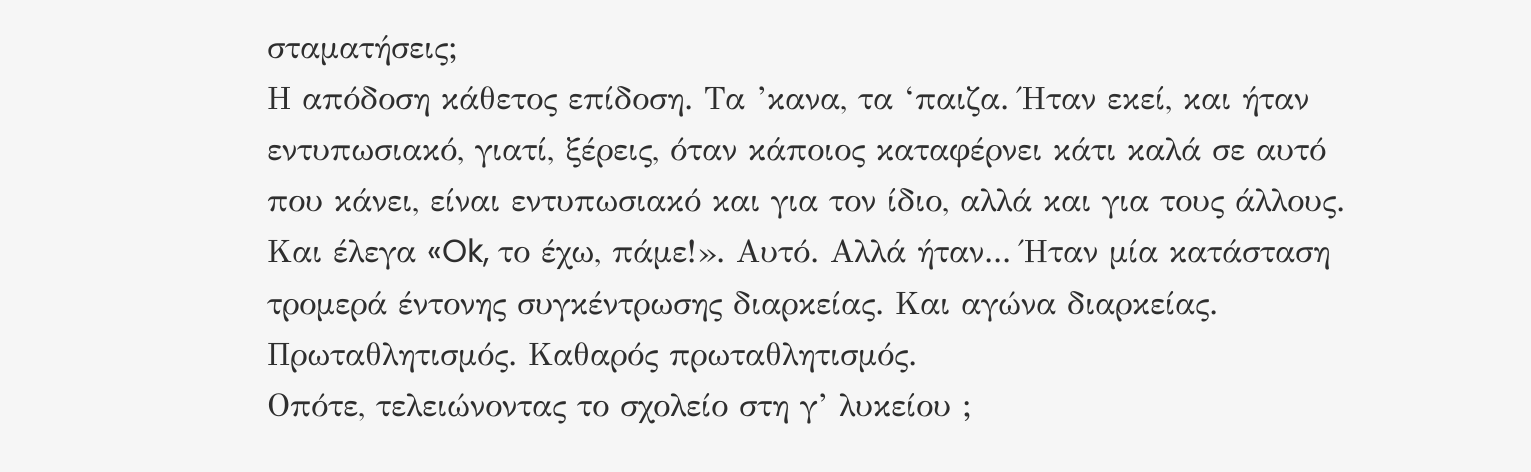σταματήσεις;
Η απόδοση κάθετος επίδοση. Τα ’κανα, τα ‘παιζα. Ήταν εκεί, και ήταν εντυπωσιακό, γιατί, ξέρεις, όταν κάποιος καταφέρνει κάτι καλά σε αυτό που κάνει, είναι εντυπωσιακό και για τον ίδιο, αλλά και για τους άλλους. Και έλεγα «Ok, το έχω, πάμε!». Αυτό. Αλλά ήταν... Ήταν μία κατάσταση τρομερά έντονης συγκέντρωσης διαρκείας. Και αγώνα διαρκείας. Πρωταθλητισμός. Καθαρός πρωταθλητισμός.
Οπότε, τελειώνοντας το σχολείο στη γ’ λυκείου ;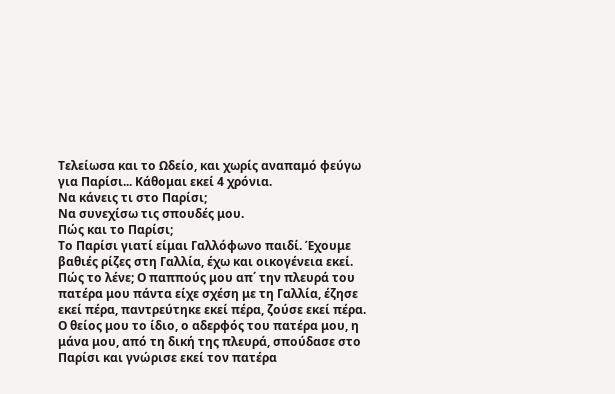Τελείωσα και το Ωδείο, και χωρίς αναπαμό φεύγω για Παρίσι... Κάθομαι εκεί 4 χρόνια.
Να κάνεις τι στο Παρίσι;
Να συνεχίσω τις σπουδές μου.
Πώς και το Παρίσι;
Το Παρίσι γιατί είμαι Γαλλόφωνο παιδί. Έχουμε βαθιές ρίζες στη Γαλλία, έχω και οικογένεια εκεί. Πώς το λένε; Ο παππούς μου απ΄ την πλευρά του πατέρα μου πάντα είχε σχέση με τη Γαλλία, έζησε εκεί πέρα, παντρεύτηκε εκεί πέρα, ζούσε εκεί πέρα. Ο θείος μου το ίδιο, ο αδερφός του πατέρα μου, η μάνα μου, από τη δική της πλευρά, σπούδασε στο Παρίσι και γνώρισε εκεί τον πατέρα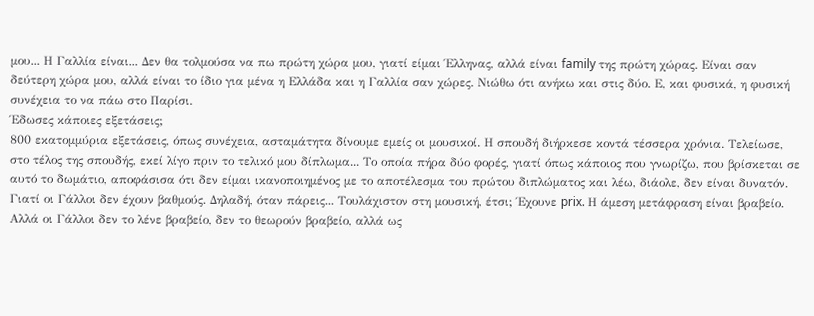μου... Η Γαλλία είναι... Δεν θα τολμούσα να πω πρώτη χώρα μου, γιατί είμαι Έλληνας, αλλά είναι family της πρώτη χώρας. Είναι σαν δεύτερη χώρα μου, αλλά είναι το ίδιο για μένα η Ελλάδα και η Γαλλία σαν χώρες. Νιώθω ότι ανήκω και στις δύο. Ε, και φυσικά, η φυσική συνέχεια το να πάω στο Παρίσι.
Έδωσες κάποιες εξετάσεις;
800 εκατομμύρια εξετάσεις, όπως συνέχεια, ασταμάτητα δίνουμε εμείς οι μουσικοί. Η σπουδή διήρκεσε κοντά τέσσερα χρόνια. Τελείωσε, στο τέλος της σπουδής, εκεί λίγο πριν το τελικό μου δίπλωμα... Το οποία πήρα δύο φορές, γιατί όπως κάποιος που γνωρίζω, που βρίσκεται σε αυτό το δωμάτιο, αποφάσισα ότι δεν είμαι ικανοποιημένος με το αποτέλεσμα του πρώτου διπλώματος και λέω, διάολε, δεν είναι δυνατόν. Γιατί οι Γάλλοι δεν έχουν βαθμούς. Δηλαδή, όταν πάρεις... Τουλάχιστον στη μουσική, έτσι; Έχουνε prix. Η άμεση μετάφραση είναι βραβείο. Αλλά οι Γάλλοι δεν το λένε βραβείο, δεν το θεωρούν βραβείο, αλλά ως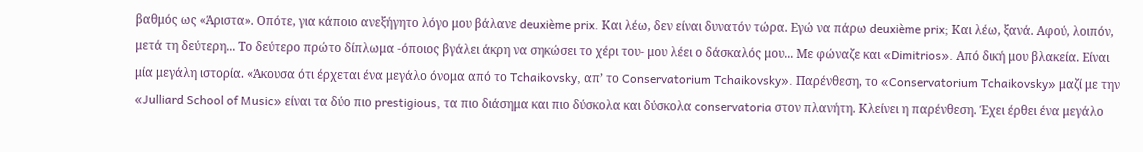βαθμός ως «Άριστα». Οπότε, για κάποιο ανεξήγητο λόγο μου βάλανε deuxième prix. Και λέω, δεν είναι δυνατόν τώρα. Εγώ να πάρω deuxième prix; Και λέω, ξανά. Αφού, λοιπόν, μετά τη δεύτερη... Το δεύτερο πρώτο δίπλωμα -όποιος βγάλει άκρη να σηκώσει το χέρι του- μου λέει ο δάσκαλός μου... Με φώναζε και «Dimitrios». Από δική μου βλακεία. Είναι μία μεγάλη ιστορία. «Άκουσα ότι έρχεται ένα μεγάλο όνομα από το Tchaikovsky, απ’ το Conservatorium Tchaikovsky». Παρένθεση, το «Conservatorium Tchaikovsky» μαζί με την «Julliard School of Music» είναι τα δύο πιο prestigious, τα πιο διάσημα και πιο δύσκολα και δύσκολα conservatoria στον πλανήτη. Κλείνει η παρένθεση. Έχει έρθει ένα μεγάλο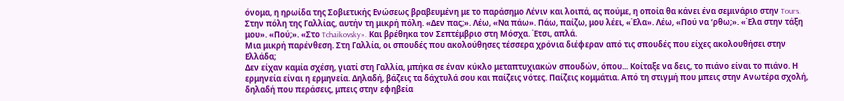όνομα, η ηρωίδα της Σοβιετικής Ενώσεως βραβευμένη με το παράσημο Λένιν και λοιπά, ας πούμε, η οποία θα κάνει ένα σεμινάριο στην Tours. Στην πόλη της Γαλλίας, αυτήν τη μικρή πόλη. «Δεν πας;». Λέω, «Να πάω». Πάω, παίζω, μου λέει, «Έλα». Λέω, «Πού να ‘ρθω;». «Έλα στην τάξη μου». «Πού;». «Στο Tchaikovsky». Και βρέθηκα τον Σεπτέμβριο στη Μόσχα. Έτσι, απλά.
Μια μικρή παρένθεση. Στη Γαλλία, οι σπουδές που ακολούθησες τέσσερα χρόνια διέφεραν από τις σπουδές που είχες ακολουθήσει στην Ελλάδα;
Δεν είχαν καμία σχέση, γιατί στη Γαλλία, μπήκα σε έναν κύκλο μεταπτυχιακών σπουδών, όπου... Κοίταξε να δεις, το πιάνο είναι το πιάνο. Η ερμηνεία είναι η ερμηνεία. Δηλαδή, βάζεις τα δάχτυλά σου και παίζεις νότες. Παίζεις κομμάτια. Από τη στιγμή που μπεις στην Ανωτέρα σχολή, δηλαδή που περάσεις, μπεις στην εφηβεία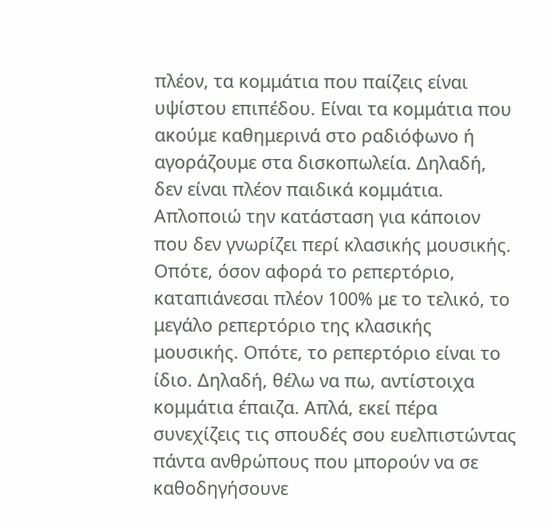πλέον, τα κομμάτια που παίζεις είναι υψίστου επιπέδου. Είναι τα κομμάτια που ακούμε καθημερινά στο ραδιόφωνο ή αγοράζουμε στα δισκοπωλεία. Δηλαδή, δεν είναι πλέον παιδικά κομμάτια. Απλοποιώ την κατάσταση για κάποιον που δεν γνωρίζει περί κλασικής μουσικής. Οπότε, όσον αφορά το ρεπερτόριο, καταπιάνεσαι πλέον 100% με το τελικό, το μεγάλο ρεπερτόριο της κλασικής μουσικής. Οπότε, το ρεπερτόριο είναι το ίδιο. Δηλαδή, θέλω να πω, αντίστοιχα κομμάτια έπαιζα. Απλά, εκεί πέρα συνεχίζεις τις σπουδές σου ευελπιστώντας πάντα ανθρώπους που μπορούν να σε καθοδηγήσουνε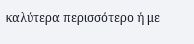καλύτερα περισσότερο ή με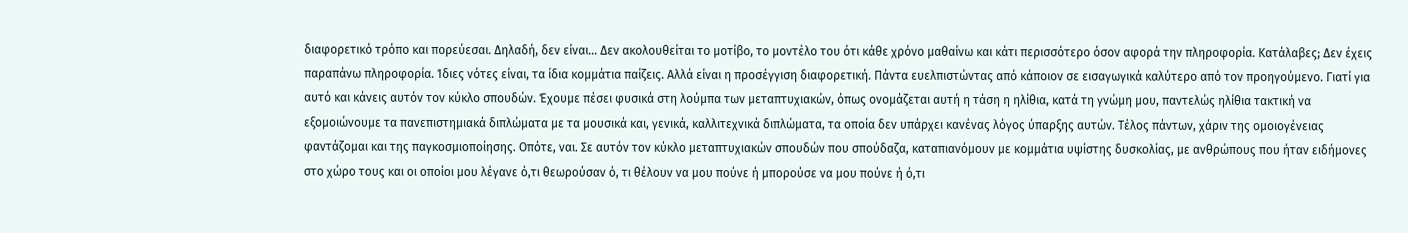διαφορετικό τρόπο και πορεύεσαι. Δηλαδή, δεν είναι... Δεν ακολουθείται το μοτίβο, το μοντέλο του ότι κάθε χρόνο μαθαίνω και κάτι περισσότερο όσον αφορά την πληροφορία. Κατάλαβες; Δεν έχεις παραπάνω πληροφορία. Ίδιες νότες είναι, τα ίδια κομμάτια παίζεις. Αλλά είναι η προσέγγιση διαφορετική. Πάντα ευελπιστώντας από κάποιον σε εισαγωγικά καλύτερο από τον προηγούμενο. Γιατί για αυτό και κάνεις αυτόν τον κύκλο σπουδών. Έχουμε πέσει φυσικά στη λούμπα των μεταπτυχιακών, όπως ονομάζεται αυτή η τάση η ηλίθια, κατά τη γνώμη μου, παντελώς ηλίθια τακτική να εξομοιώνουμε τα πανεπιστημιακά διπλώματα με τα μουσικά και, γενικά, καλλιτεχνικά διπλώματα, τα οποία δεν υπάρχει κανένας λόγος ύπαρξης αυτών. Τέλος πάντων, χάριν της ομοιογένειας φαντάζομαι και της παγκοσμιοποίησης. Οπότε, ναι. Σε αυτόν τον κύκλο μεταπτυχιακών σπουδών που σπούδαζα, καταπιανόμουν με κομμάτια υψίστης δυσκολίας, με ανθρώπους που ήταν ειδήμονες στο χώρο τους και οι οποίοι μου λέγανε ό,τι θεωρούσαν ό, τι θέλουν να μου πούνε ή μπορούσε να μου πούνε ή ό,τι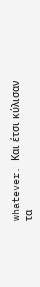whatever. Και έτσι κύλισαν τα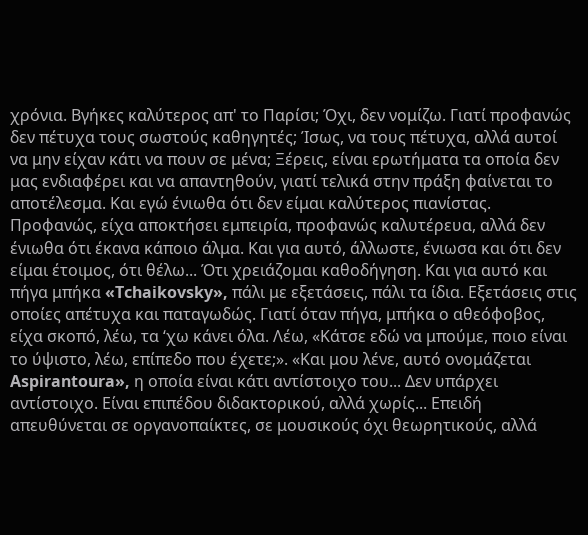χρόνια. Βγήκες καλύτερος απ' το Παρίσι; Όχι, δεν νομίζω. Γιατί προφανώς δεν πέτυχα τους σωστούς καθηγητές; Ίσως, να τους πέτυχα, αλλά αυτοί να μην είχαν κάτι να πουν σε μένα; Ξέρεις, είναι ερωτήματα τα οποία δεν μας ενδιαφέρει και να απαντηθούν, γιατί τελικά στην πράξη φαίνεται το αποτέλεσμα. Και εγώ ένιωθα ότι δεν είμαι καλύτερος πιανίστας. Προφανώς, είχα αποκτήσει εμπειρία, προφανώς καλυτέρευα, αλλά δεν ένιωθα ότι έκανα κάποιο άλμα. Και για αυτό, άλλωστε, ένιωσα και ότι δεν είμαι έτοιμος, ότι θέλω... Ότι χρειάζομαι καθοδήγηση. Και για αυτό και πήγα μπήκα «Tchaikovsky», πάλι με εξετάσεις, πάλι τα ίδια. Εξετάσεις στις οποίες απέτυχα και παταγωδώς. Γιατί όταν πήγα, μπήκα ο αθεόφοβος, είχα σκοπό, λέω, τα ‘χω κάνει όλα. Λέω, «Κάτσε εδώ να μπούμε, ποιο είναι το ύψιστο, λέω, επίπεδο που έχετε;». «Και μου λένε, αυτό ονομάζεται Aspirantoura», η οποία είναι κάτι αντίστοιχο του... Δεν υπάρχει αντίστοιχο. Είναι επιπέδου διδακτορικού, αλλά χωρίς... Επειδή απευθύνεται σε οργανοπαίκτες, σε μουσικούς όχι θεωρητικούς, αλλά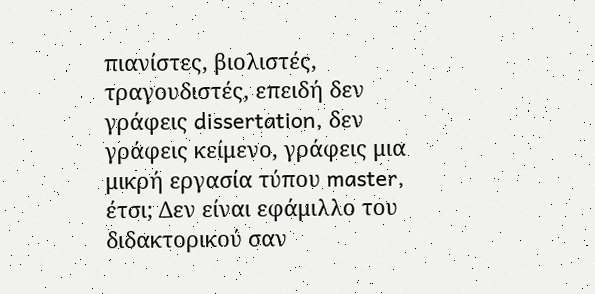πιανίστες, βιολιστές, τραγουδιστές, επειδή δεν γράφεις dissertation, δεν γράφεις κείμενο, γράφεις μια μικρή εργασία τύπου master, έτσι; Δεν είναι εφάμιλλο του διδακτορικού σαν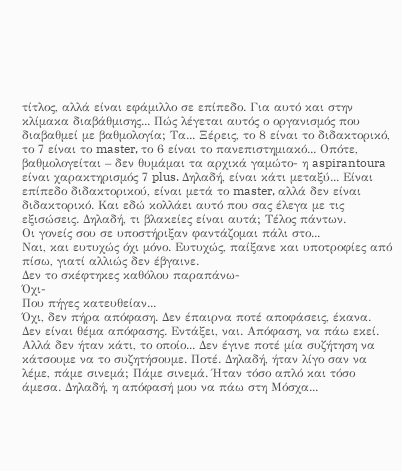τίτλος, αλλά είναι εφάμιλλο σε επίπεδο. Για αυτό και στην κλίμακα διαβάθμισης... Πώς λέγεται αυτός ο οργανισμός που διαβαθμεί με βαθμολογία; Τα... Ξέρεις, το 8 είναι το διδακτορικό, το 7 είναι το master, το 6 είναι το πανεπιστημιακό... Οπότε, βαθμολογείται – δεν θυμάμαι τα αρχικά γαμώτο- η aspirantoura είναι χαρακτηρισμός 7 plus. Δηλαδή, είναι κάτι μεταξύ... Είναι επίπεδο διδακτορικού, είναι μετά το master, αλλά δεν είναι διδακτορικό. Και εδώ κολλάει αυτό που σας έλεγα με τις εξισώσεις. Δηλαδή, τι βλακείες είναι αυτά; Τέλος πάντων.
Οι γονείς σου σε υποστήριξαν φαντάζομαι πάλι στο...
Ναι, και ευτυχώς όχι μόνο. Ευτυχώς, παίξανε και υποτροφίες από πίσω, γιατί αλλιώς δεν έβγαινε.
Δεν το σκέφτηκες καθόλου παραπάνω-
Όχι-
Που πήγες κατευθείαν...
Όχι, δεν πήρα απόφαση. Δεν έπαιρνα ποτέ αποφάσεις, έκανα. Δεν είναι θέμα απόφασης. Εντάξει, ναι. Απόφαση, να πάω εκεί. Αλλά δεν ήταν κάτι, το οποίο... Δεν έγινε ποτέ μία συζήτηση να κάτσουμε να το συζητήσουμε. Ποτέ. Δηλαδή, ήταν λίγο σαν να λέμε, πάμε σινεμά; Πάμε σινεμά. Ήταν τόσο απλό και τόσο άμεσα. Δηλαδή, η απόφασή μου να πάω στη Μόσχα...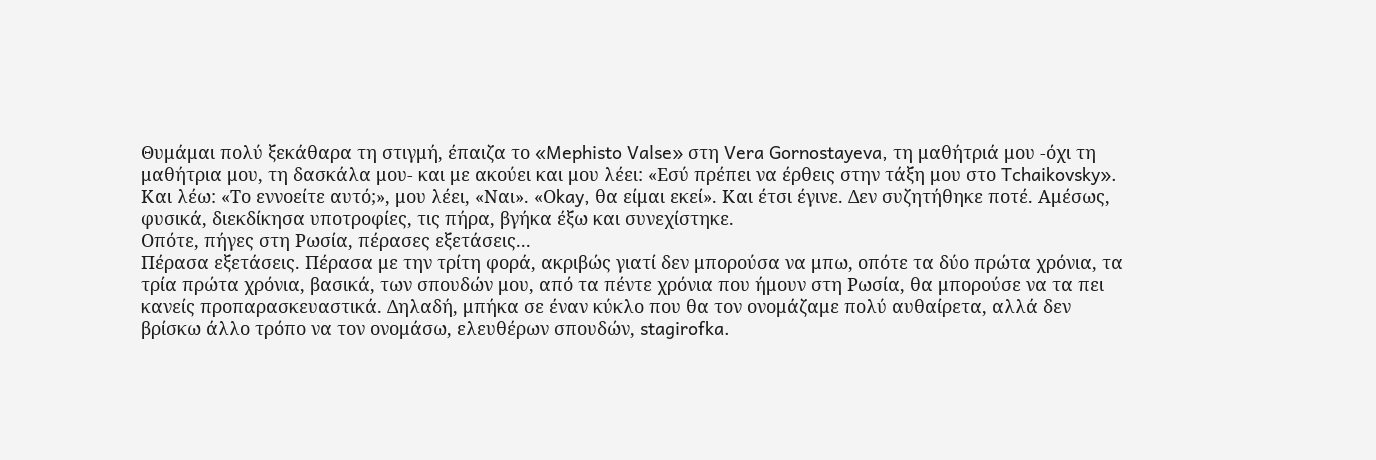Θυμάμαι πολύ ξεκάθαρα τη στιγμή, έπαιζα το «Mephisto Valse» στη Vera Gornostayeva, τη μαθήτριά μου -όχι τη μαθήτρια μου, τη δασκάλα μου- και με ακούει και μου λέει: «Εσύ πρέπει να έρθεις στην τάξη μου στο Tchaikovsky». Και λέω: «Το εννοείτε αυτό;», μου λέει, «Ναι». «Οkay, θα είμαι εκεί». Και έτσι έγινε. Δεν συζητήθηκε ποτέ. Αμέσως, φυσικά, διεκδίκησα υποτροφίες, τις πήρα, βγήκα έξω και συνεχίστηκε.
Οπότε, πήγες στη Ρωσία, πέρασες εξετάσεις...
Πέρασα εξετάσεις. Πέρασα με την τρίτη φορά, ακριβώς γιατί δεν μπορούσα να μπω, οπότε τα δύο πρώτα χρόνια, τα τρία πρώτα χρόνια, βασικά, των σπουδών μου, από τα πέντε χρόνια που ήμουν στη Ρωσία, θα μπορούσε να τα πει κανείς προπαρασκευαστικά. Δηλαδή, μπήκα σε έναν κύκλο που θα τον ονομάζαμε πολύ αυθαίρετα, αλλά δεν βρίσκω άλλο τρόπο να τον ονομάσω, ελευθέρων σπουδών, stagirofka.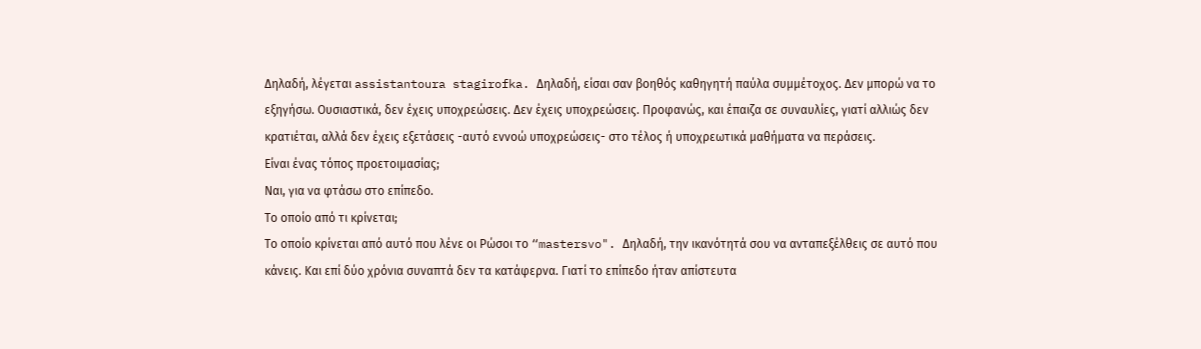Δηλαδή, λέγεται assistantoura stagirofka. Δηλαδή, είσαι σαν βοηθός καθηγητή παύλα συμμέτοχος. Δεν μπορώ να το εξηγήσω. Ουσιαστικά, δεν έχεις υποχρεώσεις. Δεν έχεις υποχρεώσεις. Προφανώς, και έπαιζα σε συναυλίες, γιατί αλλιώς δεν κρατιέται, αλλά δεν έχεις εξετάσεις -αυτό εννοώ υποχρεώσεις- στο τέλος ή υποχρεωτικά μαθήματα να περάσεις.
Είναι ένας τόπος προετοιμασίας;
Ναι, για να φτάσω στο επίπεδο.
Το οποίο από τι κρίνεται;
Το οποίο κρίνεται από αυτό που λένε οι Ρώσοι το “mastersvo". Δηλαδή, την ικανότητά σου να ανταπεξέλθεις σε αυτό που κάνεις. Και επί δύο χρόνια συναπτά δεν τα κατάφερνα. Γιατί το επίπεδο ήταν απίστευτα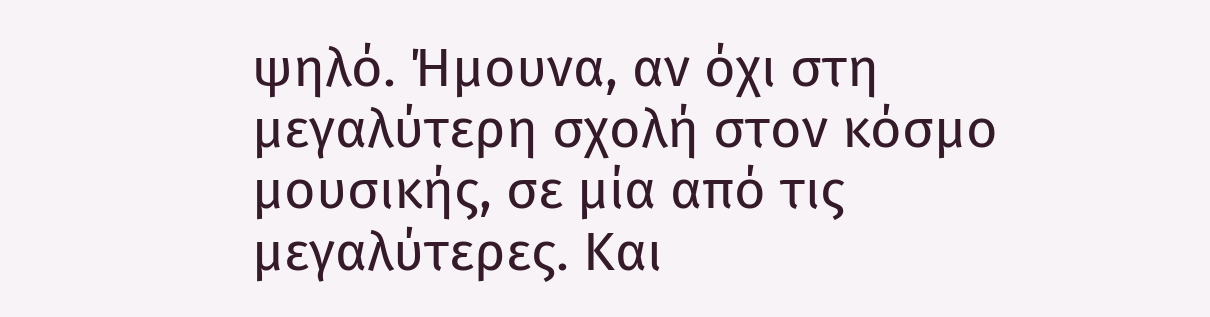ψηλό. Ήμουνα, αν όχι στη μεγαλύτερη σχολή στον κόσμο μουσικής, σε μία από τις μεγαλύτερες. Και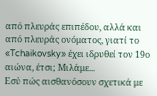από πλευράς επιπέδου, αλλά και από πλευράς ονόματος, γιατί το «Tchaikovsky» έχει ιδρυθεί τον 19ο αιώνα, έτσι; Μιλάμε...
Εσύ πώς αισθανόσουν σχετικά με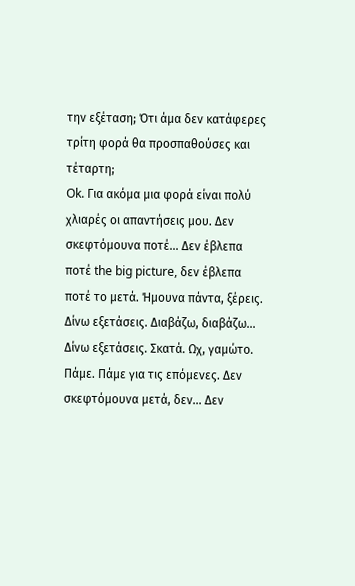την εξέταση; Ότι άμα δεν κατάφερες τρίτη φορά θα προσπαθούσες και τέταρτη;
Ok. Για ακόμα μια φορά είναι πολύ χλιαρές οι απαντήσεις μου. Δεν σκεφτόμουνα ποτέ... Δεν έβλεπα ποτέ the big picture, δεν έβλεπα ποτέ το μετά. Ήμουνα πάντα, ξέρεις. Δίνω εξετάσεις. Διαβάζω, διαβάζω... Δίνω εξετάσεις. Σκατά. Ωχ, γαμώτο. Πάμε. Πάμε για τις επόμενες. Δεν σκεφτόμουνα μετά, δεν... Δεν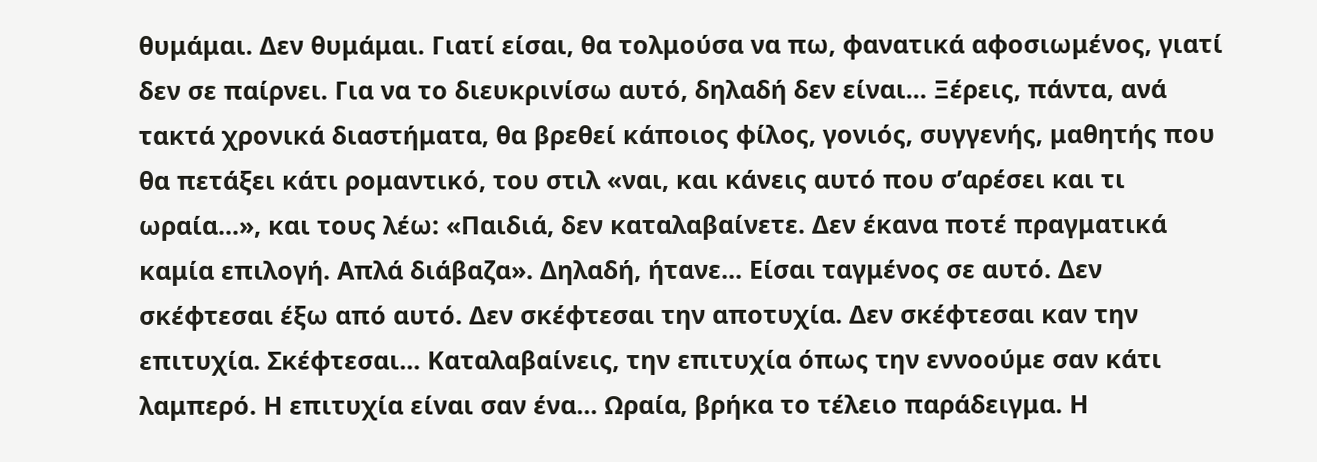θυμάμαι. Δεν θυμάμαι. Γιατί είσαι, θα τολμούσα να πω, φανατικά αφοσιωμένος, γιατί δεν σε παίρνει. Για να το διευκρινίσω αυτό, δηλαδή δεν είναι... Ξέρεις, πάντα, ανά τακτά χρονικά διαστήματα, θα βρεθεί κάποιος φίλος, γονιός, συγγενής, μαθητής που θα πετάξει κάτι ρομαντικό, του στιλ «ναι, και κάνεις αυτό που σ’αρέσει και τι ωραία...», και τους λέω: «Παιδιά, δεν καταλαβαίνετε. Δεν έκανα ποτέ πραγματικά καμία επιλογή. Απλά διάβαζα». Δηλαδή, ήτανε... Είσαι ταγμένος σε αυτό. Δεν σκέφτεσαι έξω από αυτό. Δεν σκέφτεσαι την αποτυχία. Δεν σκέφτεσαι καν την επιτυχία. Σκέφτεσαι... Καταλαβαίνεις, την επιτυχία όπως την εννοούμε σαν κάτι λαμπερό. Η επιτυχία είναι σαν ένα... Ωραία, βρήκα το τέλειο παράδειγμα. Η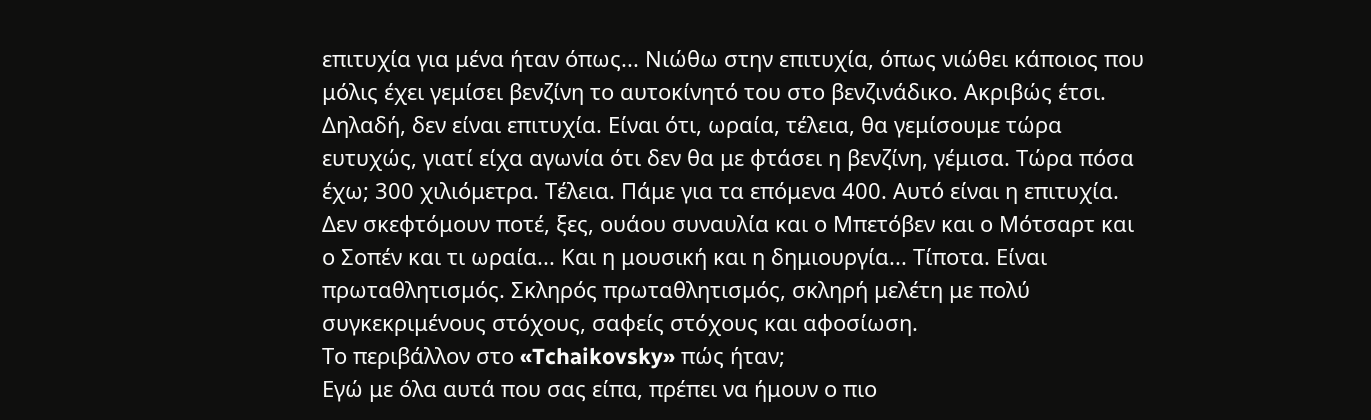επιτυχία για μένα ήταν όπως... Νιώθω στην επιτυχία, όπως νιώθει κάποιος που μόλις έχει γεμίσει βενζίνη το αυτοκίνητό του στο βενζινάδικο. Ακριβώς έτσι. Δηλαδή, δεν είναι επιτυχία. Είναι ότι, ωραία, τέλεια, θα γεμίσουμε τώρα ευτυχώς, γιατί είχα αγωνία ότι δεν θα με φτάσει η βενζίνη, γέμισα. Τώρα πόσα έχω; 300 χιλιόμετρα. Τέλεια. Πάμε για τα επόμενα 400. Αυτό είναι η επιτυχία. Δεν σκεφτόμουν ποτέ, ξες, ουάου συναυλία και ο Μπετόβεν και ο Μότσαρτ και ο Σοπέν και τι ωραία... Και η μουσική και η δημιουργία... Τίποτα. Είναι πρωταθλητισμός. Σκληρός πρωταθλητισμός, σκληρή μελέτη με πολύ συγκεκριμένους στόχους, σαφείς στόχους και αφοσίωση.
Το περιβάλλον στο «Tchaikovsky» πώς ήταν;
Εγώ με όλα αυτά που σας είπα, πρέπει να ήμουν ο πιο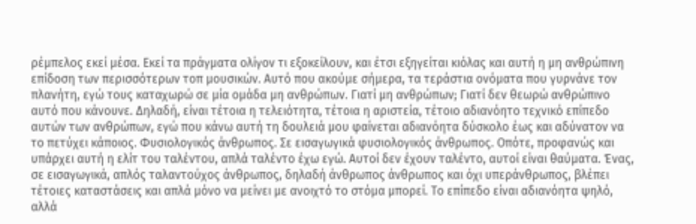ρέμπελος εκεί μέσα. Εκεί τα πράγματα ολίγον τι εξοκείλουν, και έτσι εξηγείται κιόλας και αυτή η μη ανθρώπινη επίδοση των περισσότερων τοπ μουσικών. Αυτό που ακούμε σήμερα, τα τεράστια ονόματα που γυρνάνε τον πλανήτη, εγώ τους καταχωρώ σε μία ομάδα μη ανθρώπων. Γιατί μη ανθρώπων; Γιατί δεν θεωρώ ανθρώπινο αυτό που κάνουνε. Δηλαδή, είναι τέτοια η τελειότητα, τέτοια η αριστεία, τέτοιο αδιανόητο τεχνικό επίπεδο αυτών των ανθρώπων, εγώ που κάνω αυτή τη δουλειά μου φαίνεται αδιανόητα δύσκολο έως και αδύνατον να το πετύχει κάποιος. Φυσιολογικός άνθρωπος. Σε εισαγωγικά φυσιολογικός άνθρωπος. Οπότε, προφανώς και υπάρχει αυτή η ελίτ του ταλέντου, απλά ταλέντο έχω εγώ. Αυτοί δεν έχουν ταλέντο, αυτοί είναι θαύματα. Ένας, σε εισαγωγικά, απλός ταλαντούχος άνθρωπος, δηλαδή άνθρωπος άνθρωπος και όχι υπεράνθρωπος, βλέπει τέτοιες καταστάσεις και απλά μόνο να μείνει με ανοιχτό το στόμα μπορεί. Το επίπεδο είναι αδιανόητα ψηλό, αλλά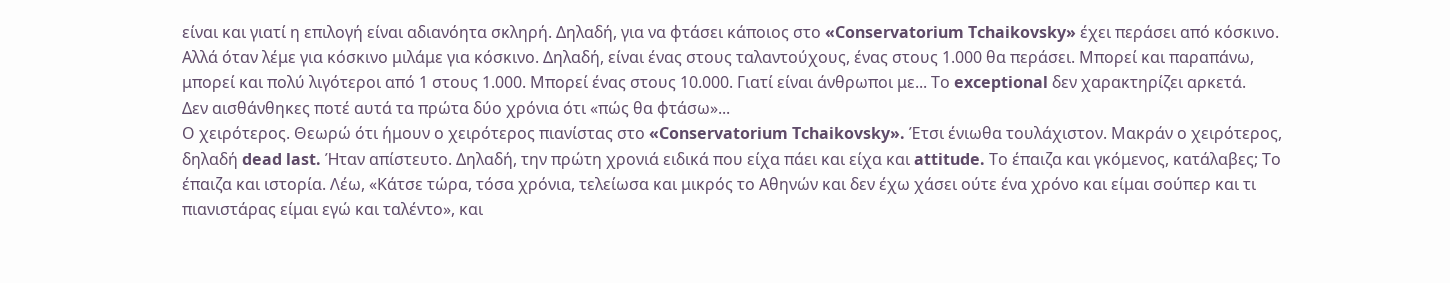είναι και γιατί η επιλογή είναι αδιανόητα σκληρή. Δηλαδή, για να φτάσει κάποιος στο «Conservatorium Tchaikovsky» έχει περάσει από κόσκινο. Αλλά όταν λέμε για κόσκινο μιλάμε για κόσκινο. Δηλαδή, είναι ένας στους ταλαντούχους, ένας στους 1.000 θα περάσει. Μπορεί και παραπάνω, μπορεί και πολύ λιγότεροι από 1 στους 1.000. Μπορεί ένας στους 10.000. Γιατί είναι άνθρωποι με... Το exceptional δεν χαρακτηρίζει αρκετά.
Δεν αισθάνθηκες ποτέ αυτά τα πρώτα δύο χρόνια ότι «πώς θα φτάσω»...
Ο χειρότερος. Θεωρώ ότι ήμουν ο χειρότερος πιανίστας στο «Conservatorium Tchaikovsky». Έτσι ένιωθα τουλάχιστον. Μακράν ο χειρότερος, δηλαδή dead last. Ήταν απίστευτο. Δηλαδή, την πρώτη χρονιά ειδικά που είχα πάει και είχα και attitude. Το έπαιζα και γκόμενος, κατάλαβες; Το έπαιζα και ιστορία. Λέω, «Κάτσε τώρα, τόσα χρόνια, τελείωσα και μικρός το Αθηνών και δεν έχω χάσει ούτε ένα χρόνο και είμαι σούπερ και τι πιανιστάρας είμαι εγώ και ταλέντο», και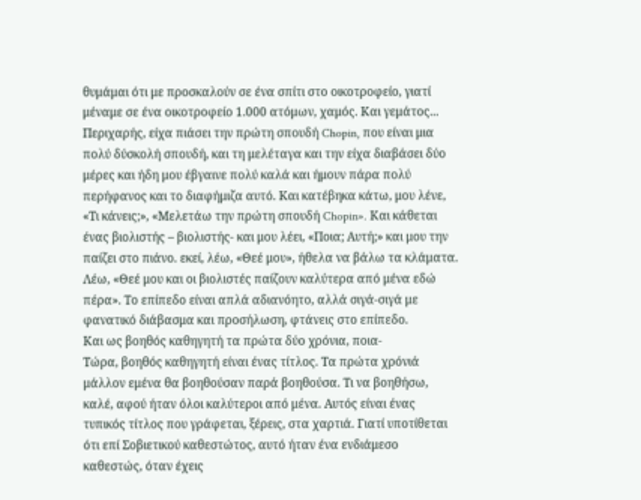θυμάμαι ότι με προσκαλούν σε ένα σπίτι στο οικοτροφείο, γιατί μέναμε σε ένα οικοτροφείο 1.000 ατόμων, χαμός. Και γεμάτος... Περιχαρής, είχα πιάσει την πρώτη σπουδή Chopin, που είναι μια πολύ δύσκολή σπουδή, και τη μελέταγα και την είχα διαβάσει δύο μέρες και ήδη μου έβγαινε πολύ καλά και ήμουν πάρα πολύ περήφανος και το διαφήμιζα αυτό. Και κατέβηκα κάτω, μου λένε, «Τι κάνεις;», «Μελετάω την πρώτη σπουδή Chopin». Και κάθεται ένας βιολιστής – βιολιστής- και μου λέει, «Ποια; Αυτή;» και μου την παίζει στο πιάνο. εκεί, λέω, «Θεέ μου», ήθελα να βάλω τα κλάματα. Λέω, «Θεέ μου και οι βιολιστές παίζουν καλύτερα από μένα εδώ πέρα». Το επίπεδο είναι απλά αδιανόητο, αλλά σιγά-σιγά με φανατικό διάβασμα και προσήλωση, φτάνεις στο επίπεδο.
Και ως βοηθός καθηγητή τα πρώτα δύο χρόνια, ποια-
Τώρα, βοηθός καθηγητή είναι ένας τίτλος. Τα πρώτα χρόνιά μάλλον εμένα θα βοηθούσαν παρά βοηθούσα. Τι να βοηθήσω, καλέ, αφού ήταν όλοι καλύτεροι από μένα. Αυτός είναι ένας τυπικός τίτλος που γράφεται, ξέρεις, στα χαρτιά. Γιατί υποτίθεται ότι επί Σοβιετικού καθεστώτος, αυτό ήταν ένα ενδιάμεσο καθεστώς, όταν έχεις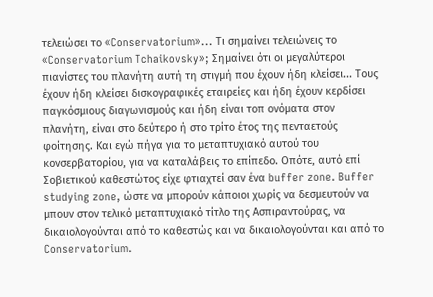τελειώσει το «Conservatorium»... Τι σημαίνει τελειώνεις το «Conservatorium Tchaikovsky»; Σημαίνει ότι οι μεγαλύτεροι πιανίστες του πλανήτη αυτή τη στιγμή που έχουν ήδη κλείσει... Τους έχουν ήδη κλείσει δισκογραφικές εταιρείες και ήδη έχουν κερδίσει παγκόσμιους διαγωνισμούς και ήδη είναι τοπ ονόματα στον πλανήτη, είναι στο δεύτερο ή στο τρίτο έτος της πενταετούς φοίτησης. Και εγώ πήγα για το μεταπτυχιακό αυτού του κονσερβατορίου, για να καταλάβεις το επίπεδο. Οπότε, αυτό επί Σοβιετικού καθεστώτος είχε φτιαχτεί σαν ένα buffer zone. Buffer studying zone, ώστε να μπορούν κάποιοι χωρίς να δεσμευτούν να μπουν στον τελικό μεταπτυχιακό τίτλο της Ασπιραντούρας, να δικαιολογούνται από το καθεστώς και να δικαιολογούνται και από το Conservatorium.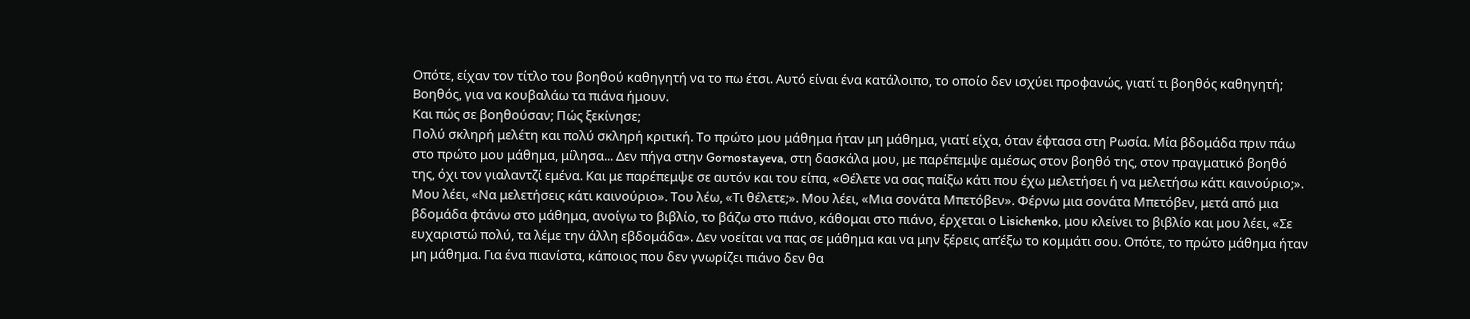Οπότε, είχαν τον τίτλο του βοηθού καθηγητή να το πω έτσι. Αυτό είναι ένα κατάλοιπο, το οποίο δεν ισχύει προφανώς, γιατί τι βοηθός καθηγητή; Βοηθός, για να κουβαλάω τα πιάνα ήμουν.
Και πώς σε βοηθούσαν; Πώς ξεκίνησε;
Πολύ σκληρή μελέτη και πολύ σκληρή κριτική. Το πρώτο μου μάθημα ήταν μη μάθημα, γιατί είχα, όταν έφτασα στη Ρωσία. Μία βδομάδα πριν πάω στο πρώτο μου μάθημα, μίλησα... Δεν πήγα στην Gornostayeva, στη δασκάλα μου, με παρέπεμψε αμέσως στον βοηθό της, στον πραγματικό βοηθό της, όχι τον γιαλαντζί εμένα. Και με παρέπεμψε σε αυτόν και του είπα, «Θέλετε να σας παίξω κάτι που έχω μελετήσει ή να μελετήσω κάτι καινούριο;». Μου λέει, «Να μελετήσεις κάτι καινούριο». Του λέω, «Τι θέλετε;». Μου λέει, «Μια σονάτα Μπετόβεν». Φέρνω μια σονάτα Μπετόβεν, μετά από μια βδομάδα φτάνω στο μάθημα, ανοίγω το βιβλίο, το βάζω στο πιάνο, κάθομαι στο πιάνο, έρχεται ο Lisichenko, μου κλείνει το βιβλίο και μου λέει, «Σε ευχαριστώ πολύ, τα λέμε την άλλη εβδομάδα». Δεν νοείται να πας σε μάθημα και να μην ξέρεις απ’έξω το κομμάτι σου. Οπότε, το πρώτο μάθημα ήταν μη μάθημα. Για ένα πιανίστα, κάποιος που δεν γνωρίζει πιάνο δεν θα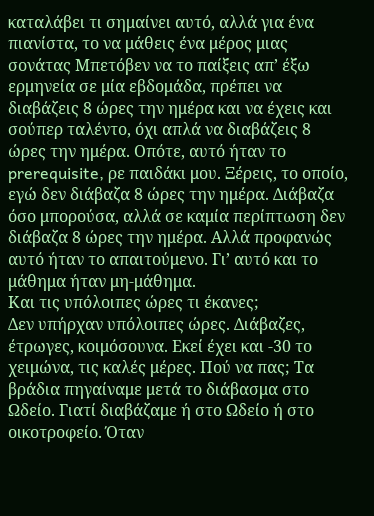καταλάβει τι σημαίνει αυτό, αλλά για ένα πιανίστα, το να μάθεις ένα μέρος μιας σονάτας Μπετόβεν να το παίξεις απ’ έξω ερμηνεία σε μία εβδομάδα, πρέπει να διαβάζεις 8 ώρες την ημέρα και να έχεις και σούπερ ταλέντο, όχι απλά να διαβάζεις 8 ώρες την ημέρα. Οπότε, αυτό ήταν το prerequisite, ρε παιδάκι μου. Ξέρεις, το οποίο, εγώ δεν διάβαζα 8 ώρες την ημέρα. Διάβαζα όσο μπορούσα, αλλά σε καμία περίπτωση δεν διάβαζα 8 ώρες την ημέρα. Αλλά προφανώς αυτό ήταν το απαιτούμενο. Γι’ αυτό και το μάθημα ήταν μη-μάθημα.
Και τις υπόλοιπες ώρες τι έκανες;
Δεν υπήρχαν υπόλοιπες ώρες. Διάβαζες, έτρωγες, κοιμόσουνα. Εκεί έχει και -30 το χειμώνα, τις καλές μέρες. Πού να πας; Τα βράδια πηγαίναμε μετά το διάβασμα στο Ωδείο. Γιατί διαβάζαμε ή στο Ωδείο ή στο οικοτροφείο. Όταν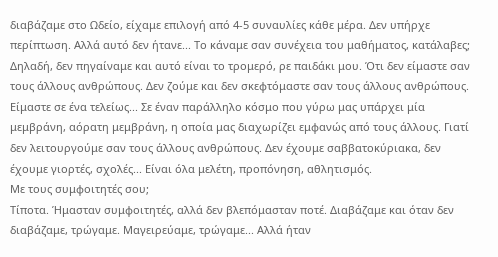διαβάζαμε στο Ωδείο, είχαμε επιλογή από 4-5 συναυλίες κάθε μέρα. Δεν υπήρχε περίπτωση. Αλλά αυτό δεν ήτανε... Το κάναμε σαν συνέχεια του μαθήματος, κατάλαβες; Δηλαδή, δεν πηγαίναμε και αυτό είναι το τρομερό, ρε παιδάκι μου. Ότι δεν είμαστε σαν τους άλλους ανθρώπους. Δεν ζούμε και δεν σκεφτόμαστε σαν τους άλλους ανθρώπους. Είμαστε σε ένα τελείως... Σε έναν παράλληλο κόσμο που γύρω μας υπάρχει μία μεμβράνη, αόρατη μεμβράνη, η οποία μας διαχωρίζει εμφανώς από τους άλλους. Γιατί δεν λειτουργούμε σαν τους άλλους ανθρώπους. Δεν έχουμε σαββατοκύριακα, δεν έχουμε γιορτές, σχολές... Είναι όλα μελέτη, προπόνηση, αθλητισμός.
Με τους συμφοιτητές σου;
Τίποτα. Ήμασταν συμφοιτητές, αλλά δεν βλεπόμασταν ποτέ. Διαβάζαμε και όταν δεν διαβάζαμε, τρώγαμε. Μαγειρεύαμε, τρώγαμε... Αλλά ήταν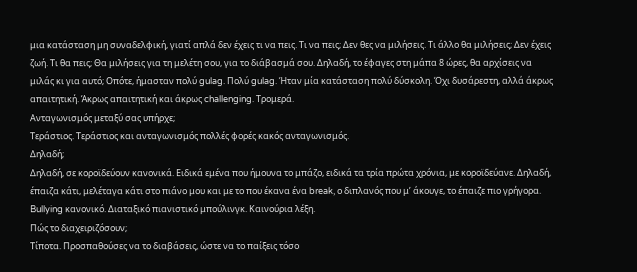μια κατάσταση μη συναδελφική, γιατί απλά δεν έχεις τι να πεις. Τι να πεις; Δεν θες να μιλήσεις. Τι άλλο θα μιλήσεις; Δεν έχεις ζωή. Τι θα πεις; Θα μιλήσεις για τη μελέτη σου, για το διάβασμά σου. Δηλαδή, το έφαγες στη μάπα 8 ώρες, θα αρχίσεις να μιλάς κι για αυτό; Οπότε, ήμασταν πολύ gulag. Πολύ gulag. Ήταν μία κατάσταση πολύ δύσκολη. Όχι δυσάρεστη, αλλά άκρως απαιτητική. Άκρως απαιτητική και άκρως challenging. Τρομερά.
Ανταγωνισμός μεταξύ σας υπήρχε;
Τεράστιος. Τεράστιος και ανταγωνισμός πολλές φορές κακός ανταγωνισμός.
Δηλαδή;
Δηλαδή, σε κοροϊδεύουν κανονικά. Ειδικά εμένα που ήμουνα το μπάζο, ειδικά τα τρία πρώτα χρόνια, με κοροϊδεύανε. Δηλαδή, έπαιζα κάτι, μελέταγα κάτι στο πιάνο μου και με το που έκανα ένα break, ο διπλανός που μ’ άκουγε, το έπαιζε πιο γρήγορα. Bullying κανονικό. Διαταξικό πιανιστικό μπούλινγκ. Καινούρια λέξη.
Πώς το διαχειριζόσουν;
Τίποτα. Προσπαθούσες να το διαβάσεις, ώστε να το παίξεις τόσο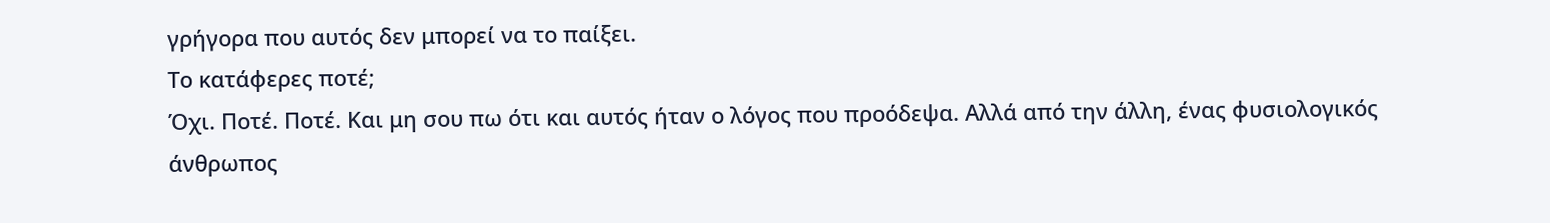γρήγορα που αυτός δεν μπορεί να το παίξει.
Το κατάφερες ποτέ;
Όχι. Ποτέ. Ποτέ. Και μη σου πω ότι και αυτός ήταν ο λόγος που προόδεψα. Αλλά από την άλλη, ένας φυσιολογικός άνθρωπος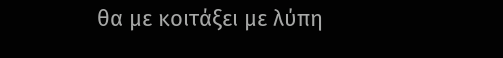θα με κοιτάξει με λύπη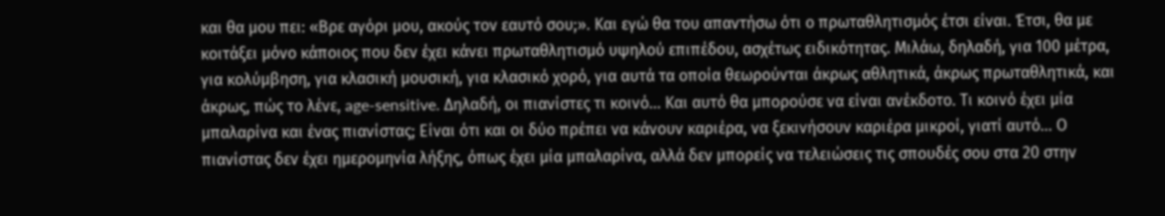και θα μου πει: «Βρε αγόρι μου, ακούς τον εαυτό σου;». Και εγώ θα του απαντήσω ότι ο πρωταθλητισμός έτσι είναι. Έτσι, θα με κοιτάξει μόνο κάποιος που δεν έχει κάνει πρωταθλητισμό υψηλού επιπέδου, ασχέτως ειδικότητας. Μιλάω, δηλαδή, για 100 μέτρα, για κολύμβηση, για κλασική μουσική, για κλασικό χορό, για αυτά τα οποία θεωρούνται άκρως αθλητικά, άκρως πρωταθλητικά, και άκρως, πώς το λένε, age-sensitive. Δηλαδή, οι πιανίστες τι κοινό... Και αυτό θα μπορούσε να είναι ανέκδοτο. Τι κοινό έχει μία μπαλαρίνα και ένας πιανίστας; Είναι ότι και οι δύο πρέπει να κάνουν καριέρα, να ξεκινήσουν καριέρα μικροί, γιατί αυτό... Ο πιανίστας δεν έχει ημερομηνία λήξης, όπως έχει μία μπαλαρίνα, αλλά δεν μπορείς να τελειώσεις τις σπουδές σου στα 20 στην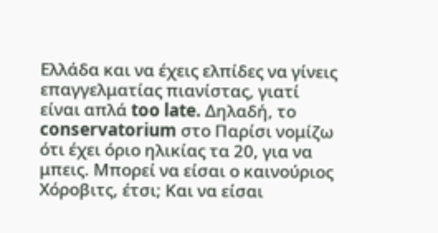Ελλάδα και να έχεις ελπίδες να γίνεις επαγγελματίας πιανίστας, γιατί είναι απλά too late. Δηλαδή, το conservatorium στο Παρίσι νομίζω ότι έχει όριο ηλικίας τα 20, για να μπεις. Μπορεί να είσαι ο καινούριος Χόροβιτς, έτσι; Και να είσαι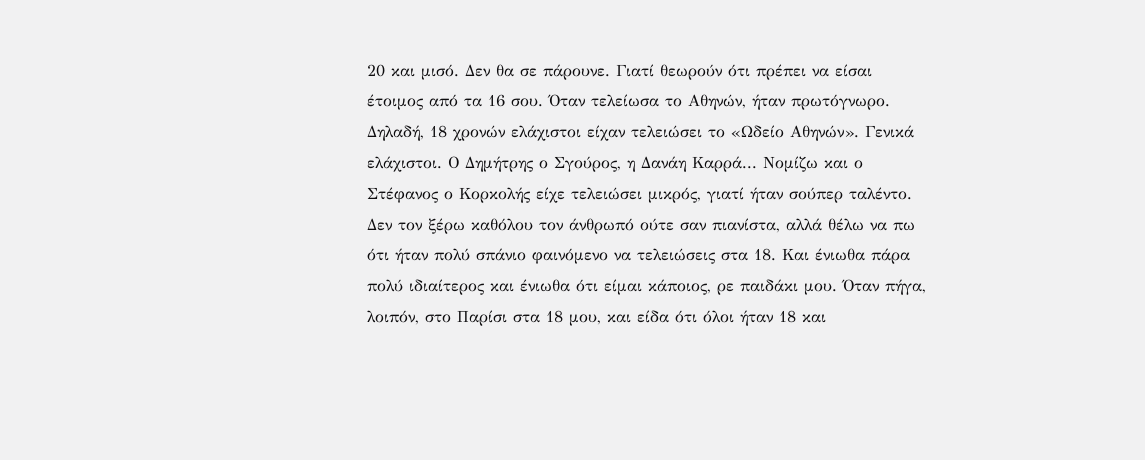20 και μισό. Δεν θα σε πάρουνε. Γιατί θεωρούν ότι πρέπει να είσαι έτοιμος από τα 16 σου. Όταν τελείωσα το Αθηνών, ήταν πρωτόγνωρο. Δηλαδή, 18 χρονών ελάχιστοι είχαν τελειώσει το «Ωδείο Αθηνών». Γενικά ελάχιστοι. Ο Δημήτρης ο Σγούρος, η Δανάη Καρρά... Νομίζω και ο Στέφανος ο Κορκολής είχε τελειώσει μικρός, γιατί ήταν σούπερ ταλέντο. Δεν τον ξέρω καθόλου τον άνθρωπό ούτε σαν πιανίστα, αλλά θέλω να πω ότι ήταν πολύ σπάνιο φαινόμενο να τελειώσεις στα 18. Και ένιωθα πάρα πολύ ιδιαίτερος και ένιωθα ότι είμαι κάποιος, ρε παιδάκι μου. Όταν πήγα, λοιπόν, στο Παρίσι στα 18 μου, και είδα ότι όλοι ήταν 18 και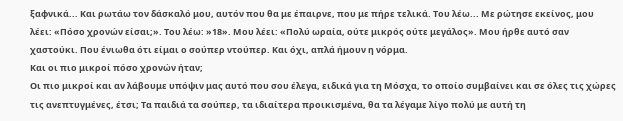ξαφνικά... Και ρωτάω τον δάσκαλό μου, αυτόν που θα με έπαιρνε, που με πήρε τελικά. Του λέω... Με ρώτησε εκείνος, μου λέει: «Πόσο χρονών είσαι;». Του λέω: »18». Μου λέει: «Πολύ ωραία, ούτε μικρός ούτε μεγάλος». Μου ήρθε αυτό σαν χαστούκι. Που ένιωθα ότι είμαι ο σούπερ ντούπερ. Και όχι, απλά ήμουν η νόρμα.
Και οι πιο μικροί πόσο χρονών ήταν;
Οι πιο μικροί και αν λάβουμε υπόψιν μας αυτό που σου έλεγα, ειδικά για τη Μόσχα, το οποίο συμβαίνει και σε όλες τις χώρες τις ανεπτυγμένες, έτσι; Τα παιδιά τα σούπερ, τα ιδιαίτερα προικισμένα, θα τα λέγαμε λίγο πολύ με αυτή τη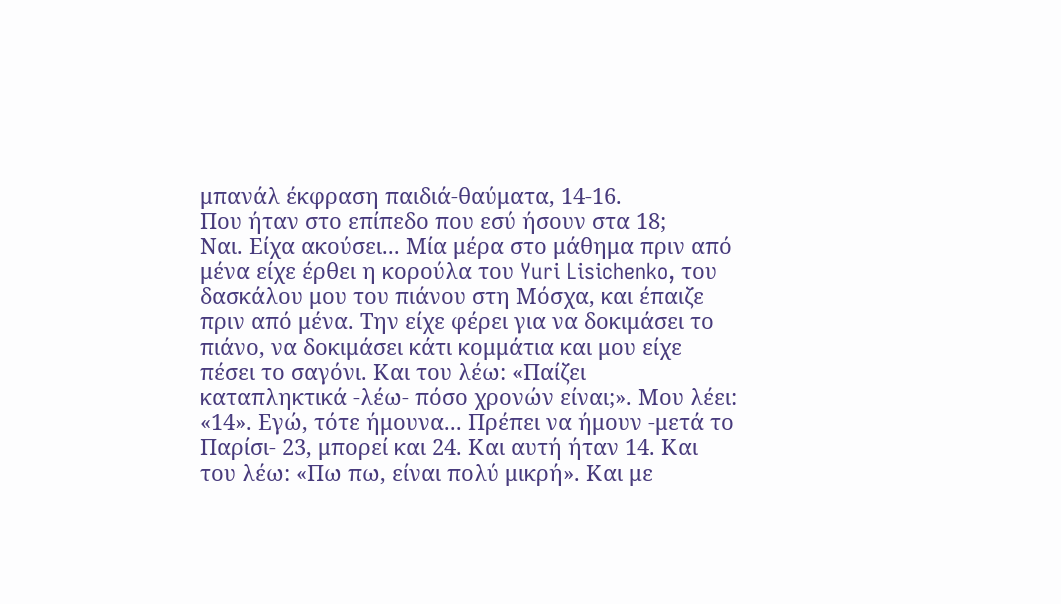μπανάλ έκφραση παιδιά-θαύματα, 14-16.
Που ήταν στο επίπεδο που εσύ ήσουν στα 18;
Ναι. Είχα ακούσει... Μία μέρα στο μάθημα πριν από μένα είχε έρθει η κορούλα του Yuri Lisichenko, του δασκάλου μου του πιάνου στη Μόσχα, και έπαιζε πριν από μένα. Την είχε φέρει για να δοκιμάσει το πιάνο, να δοκιμάσει κάτι κομμάτια και μου είχε πέσει το σαγόνι. Και του λέω: «Παίζει καταπληκτικά -λέω- πόσο χρονών είναι;». Μου λέει: «14». Εγώ, τότε ήμουνα... Πρέπει να ήμουν -μετά το Παρίσι- 23, μπορεί και 24. Και αυτή ήταν 14. Και του λέω: «Πω πω, είναι πολύ μικρή». Και με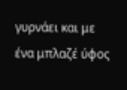γυρνάει και με ένα μπλαζέ ύφος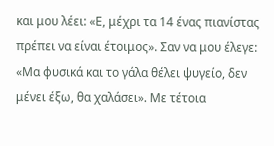και μου λέει: «Ε, μέχρι τα 14 ένας πιανίστας πρέπει να είναι έτοιμος». Σαν να μου έλεγε: «Μα φυσικά και το γάλα θέλει ψυγείο, δεν μένει έξω, θα χαλάσει». Με τέτοια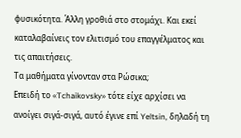φυσικότητα. Άλλη γροθιά στο στομάχι. Και εκεί καταλαβαίνεις τον ελιτισμό του επαγγέλματος και τις απαιτήσεις.
Τα μαθήματα γίνονταν στα Ρώσικα;
Επειδή το «Tchaikovsky» τότε είχε αρχίσει να ανοίγει σιγά-σιγά, αυτό έγινε επί Yeltsin, δηλαδή τη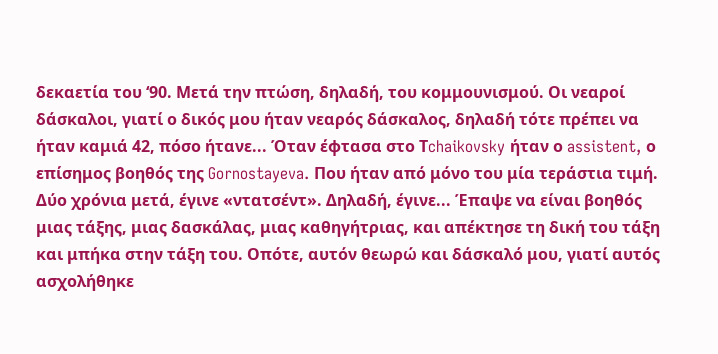δεκαετία του ‘90. Μετά την πτώση, δηλαδή, του κομμουνισμού. Οι νεαροί δάσκαλοι, γιατί ο δικός μου ήταν νεαρός δάσκαλος, δηλαδή τότε πρέπει να ήταν καμιά 42, πόσο ήτανε... Όταν έφτασα στο Τchaikovsky ήταν ο assistent, ο επίσημος βοηθός της Gornostayeva. Που ήταν από μόνο του μία τεράστια τιμή. Δύο χρόνια μετά, έγινε «ντατσέντ». Δηλαδή, έγινε... Έπαψε να είναι βοηθός μιας τάξης, μιας δασκάλας, μιας καθηγήτριας, και απέκτησε τη δική του τάξη και μπήκα στην τάξη του. Οπότε, αυτόν θεωρώ και δάσκαλό μου, γιατί αυτός ασχολήθηκε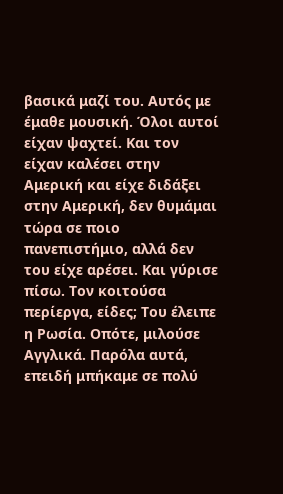βασικά μαζί του. Αυτός με έμαθε μουσική. Όλοι αυτοί είχαν ψαχτεί. Και τον είχαν καλέσει στην Αμερική και είχε διδάξει στην Αμερική, δεν θυμάμαι τώρα σε ποιο πανεπιστήμιο, αλλά δεν του είχε αρέσει. Και γύρισε πίσω. Τον κοιτούσα περίεργα, είδες; Του έλειπε η Ρωσία. Οπότε, μιλούσε Αγγλικά. Παρόλα αυτά, επειδή μπήκαμε σε πολύ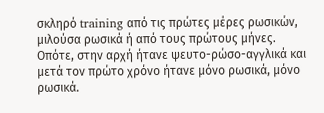σκληρό training από τις πρώτες μέρες ρωσικών, μιλούσα ρωσικά ή από τους πρώτους μήνες. Οπότε, στην αρχή ήτανε ψευτο-ρώσο-αγγλικά και μετά τον πρώτο χρόνο ήτανε μόνο ρωσικά, μόνο ρωσικά.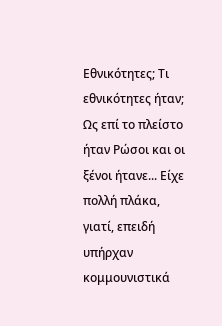Εθνικότητες; Τι εθνικότητες ήταν;
Ως επί το πλείστο ήταν Ρώσοι και οι ξένοι ήτανε... Είχε πολλή πλάκα, γιατί, επειδή υπήρχαν κομμουνιστικά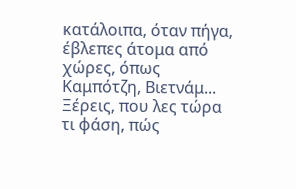κατάλοιπα, όταν πήγα, έβλεπες άτομα από χώρες, όπως Καμπότζη, Βιετνάμ... Ξέρεις, που λες τώρα τι φάση, πώς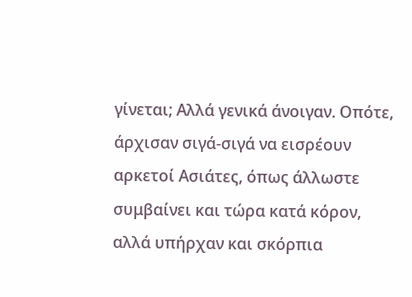γίνεται; Αλλά γενικά άνοιγαν. Οπότε, άρχισαν σιγά-σιγά να εισρέουν αρκετοί Ασιάτες, όπως άλλωστε συμβαίνει και τώρα κατά κόρον, αλλά υπήρχαν και σκόρπια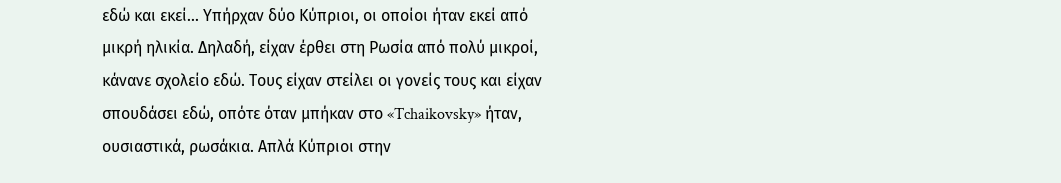εδώ και εκεί... Υπήρχαν δύο Κύπριοι, οι οποίοι ήταν εκεί από μικρή ηλικία. Δηλαδή, είχαν έρθει στη Ρωσία από πολύ μικροί, κάνανε σχολείο εδώ. Τους είχαν στείλει οι γονείς τους και είχαν σπουδάσει εδώ, οπότε όταν μπήκαν στο «Tchaikovsky» ήταν, ουσιαστικά, ρωσάκια. Απλά Κύπριοι στην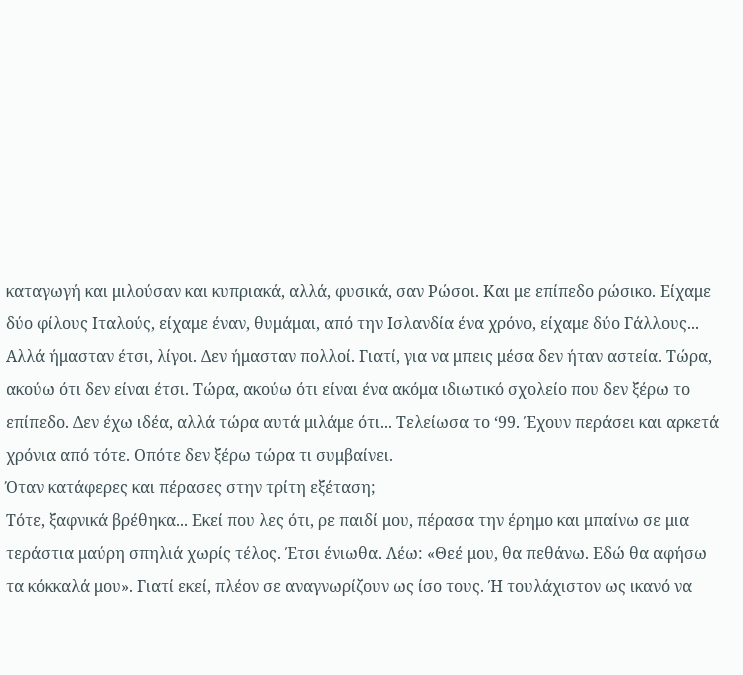καταγωγή και μιλούσαν και κυπριακά, αλλά, φυσικά, σαν Ρώσοι. Και με επίπεδο ρώσικο. Είχαμε δύο φίλους Ιταλούς, είχαμε έναν, θυμάμαι, από την Ισλανδία ένα χρόνο, είχαμε δύο Γάλλους... Αλλά ήμασταν έτσι, λίγοι. Δεν ήμασταν πολλοί. Γιατί, για να μπεις μέσα δεν ήταν αστεία. Τώρα, ακούω ότι δεν είναι έτσι. Τώρα, ακούω ότι είναι ένα ακόμα ιδιωτικό σχολείο που δεν ξέρω το επίπεδο. Δεν έχω ιδέα, αλλά τώρα αυτά μιλάμε ότι... Τελείωσα το ‘99. Έχουν περάσει και αρκετά χρόνια από τότε. Οπότε δεν ξέρω τώρα τι συμβαίνει.
Όταν κατάφερες και πέρασες στην τρίτη εξέταση;
Τότε, ξαφνικά βρέθηκα... Εκεί που λες ότι, ρε παιδί μου, πέρασα την έρημο και μπαίνω σε μια τεράστια μαύρη σπηλιά χωρίς τέλος. Έτσι ένιωθα. Λέω: «Θεέ μου, θα πεθάνω. Εδώ θα αφήσω τα κόκκαλά μου». Γιατί εκεί, πλέον σε αναγνωρίζουν ως ίσο τους. Ή τουλάχιστον ως ικανό να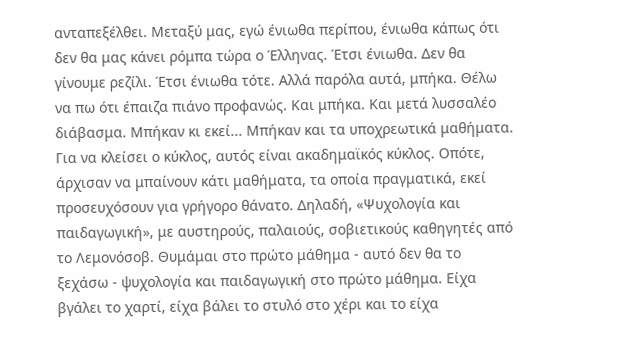ανταπεξέλθει. Μεταξύ μας, εγώ ένιωθα περίπου, ένιωθα κάπως ότι δεν θα μας κάνει ρόμπα τώρα ο Έλληνας. Έτσι ένιωθα. Δεν θα γίνουμε ρεζίλι. Έτσι ένιωθα τότε. Αλλά παρόλα αυτά, μπήκα. Θέλω να πω ότι έπαιζα πιάνο προφανώς. Και μπήκα. Και μετά λυσσαλέο διάβασμα. Μπήκαν κι εκεί... Μπήκαν και τα υποχρεωτικά μαθήματα. Για να κλείσει ο κύκλος, αυτός είναι ακαδημαϊκός κύκλος. Οπότε, άρχισαν να μπαίνουν κάτι μαθήματα, τα οποία πραγματικά, εκεί προσευχόσουν για γρήγορο θάνατο. Δηλαδή, «Ψυχολογία και παιδαγωγική», με αυστηρούς, παλαιούς, σοβιετικούς καθηγητές από το Λεμονόσοβ. Θυμάμαι στο πρώτο μάθημα - αυτό δεν θα το ξεχάσω - ψυχολογία και παιδαγωγική στο πρώτο μάθημα. Είχα βγάλει το χαρτί, είχα βάλει το στυλό στο χέρι και το είχα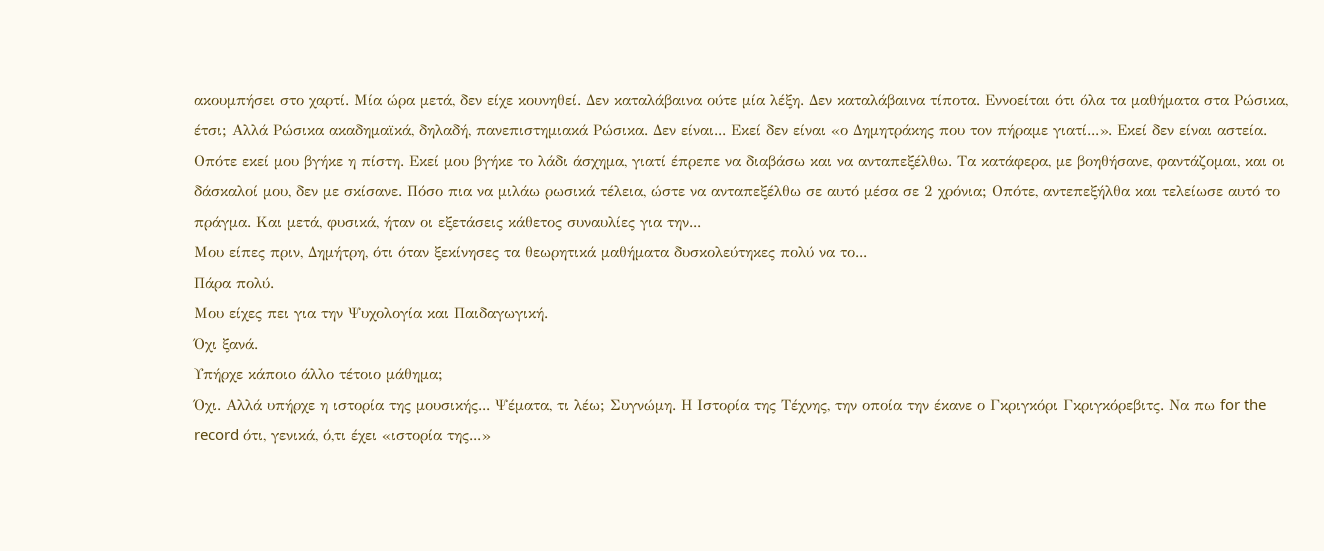ακουμπήσει στο χαρτί. Μία ώρα μετά, δεν είχε κουνηθεί. Δεν καταλάβαινα ούτε μία λέξη. Δεν καταλάβαινα τίποτα. Εννοείται ότι όλα τα μαθήματα στα Ρώσικα, έτσι; Αλλά Ρώσικα ακαδημαϊκά, δηλαδή, πανεπιστημιακά Ρώσικα. Δεν είναι... Εκεί δεν είναι «ο Δημητράκης που τον πήραμε γιατί...». Εκεί δεν είναι αστεία. Οπότε εκεί μου βγήκε η πίστη. Εκεί μου βγήκε το λάδι άσχημα, γιατί έπρεπε να διαβάσω και να ανταπεξέλθω. Τα κατάφερα, με βοηθήσανε, φαντάζομαι, και οι δάσκαλοί μου, δεν με σκίσανε. Πόσο πια να μιλάω ρωσικά τέλεια, ώστε να ανταπεξέλθω σε αυτό μέσα σε 2 χρόνια; Οπότε, αντεπεξήλθα και τελείωσε αυτό το πράγμα. Και μετά, φυσικά, ήταν οι εξετάσεις κάθετος συναυλίες για την...
Μου είπες πριν, Δημήτρη, ότι όταν ξεκίνησες τα θεωρητικά μαθήματα δυσκολεύτηκες πολύ να το...
Πάρα πολύ.
Μου είχες πει για την Ψυχολογία και Παιδαγωγική.
Όχι ξανά.
Υπήρχε κάποιο άλλο τέτοιο μάθημα;
Όχι. Αλλά υπήρχε η ιστορία της μουσικής... Ψέματα, τι λέω; Συγνώμη. Η Ιστορία της Τέχνης, την οποία την έκανε ο Γκριγκόρι Γκριγκόρεβιτς. Να πω for the record ότι, γενικά, ό,τι έχει «ιστορία της...»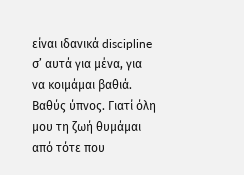είναι ιδανικά discipline σ’ αυτά για μένα, για να κοιμάμαι βαθιά. Βαθύς ύπνος. Γιατί όλη μου τη ζωή θυμάμαι από τότε που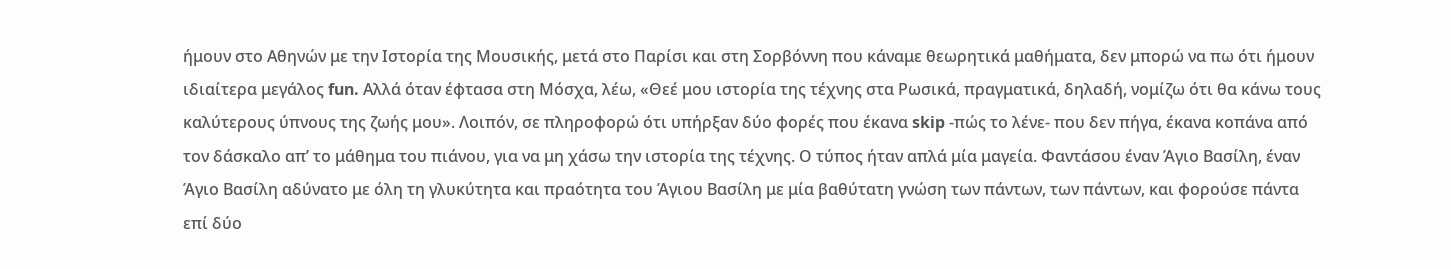ήμουν στο Αθηνών με την Ιστορία της Μουσικής, μετά στο Παρίσι και στη Σορβόννη που κάναμε θεωρητικά μαθήματα, δεν μπορώ να πω ότι ήμουν ιδιαίτερα μεγάλος fun. Αλλά όταν έφτασα στη Μόσχα, λέω, «Θεέ μου ιστορία της τέχνης στα Ρωσικά, πραγματικά, δηλαδή, νομίζω ότι θα κάνω τους καλύτερους ύπνους της ζωής μου». Λοιπόν, σε πληροφορώ ότι υπήρξαν δύο φορές που έκανα skip -πώς το λένε- που δεν πήγα, έκανα κοπάνα από τον δάσκαλο απ’ το μάθημα του πιάνου, για να μη χάσω την ιστορία της τέχνης. Ο τύπος ήταν απλά μία μαγεία. Φαντάσου έναν Άγιο Βασίλη, έναν Άγιο Βασίλη αδύνατο με όλη τη γλυκύτητα και πραότητα του Άγιου Βασίλη με μία βαθύτατη γνώση των πάντων, των πάντων, και φορούσε πάντα επί δύο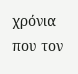χρόνια που τον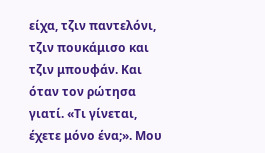είχα, τζιν παντελόνι, τζιν πουκάμισο και τζιν μπουφάν. Και όταν τον ρώτησα γιατί. «Τι γίνεται, έχετε μόνο ένα;». Μου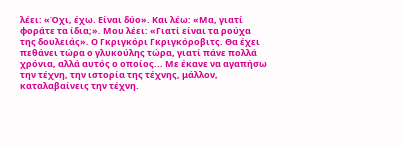λέει: «Όχι, έχω. Είναι δύο». Και λέω: «Μα, γιατί φοράτε τα ίδια;». Μου λέει: «Γιατί είναι τα ρούχα της δουλειάς». Ο Γκριγκόρι Γκριγκόροβιτς. Θα έχει πεθάνει τώρα ο γλυκούλης τώρα, γιατί πάνε πολλά χρόνια, αλλά αυτός ο οποίος... Με έκανε να αγαπήσω την τέχνη, την ιστορία της τέχνης, μάλλον, καταλαβαίνεις την τέχνη.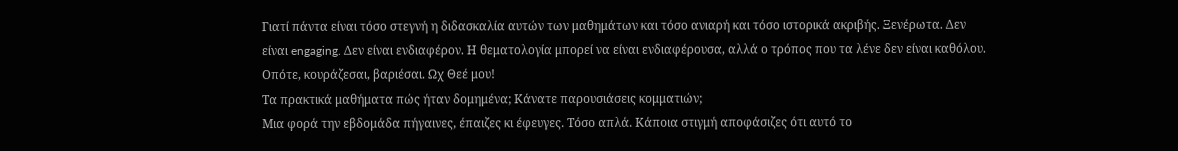Γιατί πάντα είναι τόσο στεγνή η διδασκαλία αυτών των μαθημάτων και τόσο ανιαρή και τόσο ιστορικά ακριβής. Ξενέρωτα. Δεν είναι engaging. Δεν είναι ενδιαφέρον. Η θεματολογία μπορεί να είναι ενδιαφέρουσα, αλλά ο τρόπος που τα λένε δεν είναι καθόλου. Οπότε, κουράζεσαι, βαριέσαι. Ωχ Θεέ μου!
Τα πρακτικά μαθήματα πώς ήταν δομημένα; Κάνατε παρουσιάσεις κομματιών;
Μια φορά την εβδομάδα πήγαινες, έπαιζες κι έφευγες. Τόσο απλά. Κάποια στιγμή αποφάσιζες ότι αυτό το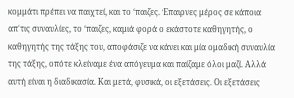κομμάτι πρέπει να παιχτεί, και το ‘παιζες. Έπαιρνες μέρος σε κάποια απ΄τις συναυλίες, το ‘παιζες, καμιά φορά ο εκάστοτε καθηγητής, ο καθηγητής της τάξης του, αποφάσιζε να κάνει και μία ομαδική συναυλία της τάξης, οπότε κλείναμε ένα απόγευμα και παίζαμε όλοι μαζί. Αλλά αυτή είναι η διαδικασία. Και μετά, φυσικά, οι εξετάσεις. Οι εξετάσεις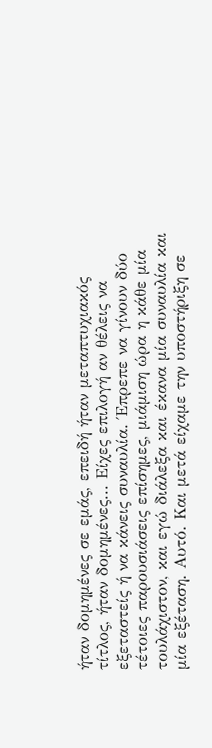ήταν δομημένες σε εμάς, επειδή ήταν μεταπτυχιακός τίτλος, ήταν δομημένες... Είχες επιλογή αν θέλεις να εξεταστείς ή να κάνεις συναυλία. Έπρεπε να γίνουν δύο τέτοιες παρουσιάσεις επίσημες, μιάμιση ώρα η κάθε μία τουλάχιστον, και εγώ διάλεξα και έκανα μία συναυλία και μία εξέταση. Αυτό. Και μετά είχαμε την υποστήριξη σε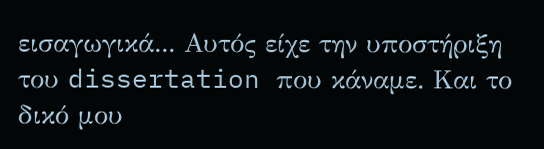εισαγωγικά... Αυτός είχε την υποστήριξη του dissertation που κάναμε. Και το δικό μου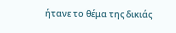ήτανε το θέμα της δικιάς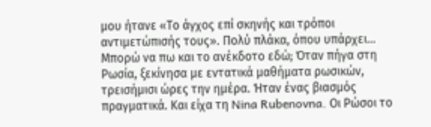μου ήτανε «Το άγχος επί σκηνής και τρόποι αντιμετώπισής τους». Πολύ πλάκα, όπου υπάρχει... Μπορώ να πω και το ανέκδοτο εδώ; Όταν πήγα στη Ρωσία, ξεκίνησα με εντατικά μαθήματα ρωσικών, τρεισήμισι ώρες την ημέρα. Ήταν ένας βιασμός πραγματικά. Και είχα τη Nina Rubenovna. Οι Ρώσοι το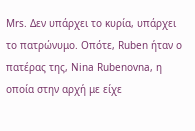Μrs. Δεν υπάρχει το κυρία, υπάρχει το πατρώνυμο. Οπότε, Ruben ήταν ο πατέρας της, Nina Rubenovna, η οποία στην αρχή με είχε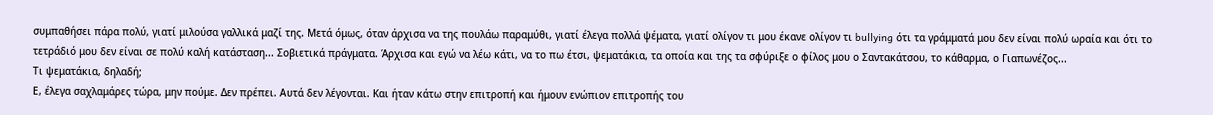συμπαθήσει πάρα πολύ, γιατί μιλούσα γαλλικά μαζί της. Μετά όμως, όταν άρχισα να της πουλάω παραμύθι, γιατί έλεγα πολλά ψέματα, γιατί ολίγον τι μου έκανε ολίγον τι bullying ότι τα γράμματά μου δεν είναι πολύ ωραία και ότι το τετράδιό μου δεν είναι σε πολύ καλή κατάσταση... Σοβιετικά πράγματα. Άρχισα και εγώ να λέω κάτι, να το πω έτσι, ψεματάκια, τα οποία και της τα σφύριξε ο φίλος μου ο Σαντακάτσου, το κάθαρμα, ο Γιαπωνέζος...
Τι ψεματάκια, δηλαδή;
Ε, έλεγα σαχλαμάρες τώρα, μην πούμε. Δεν πρέπει. Αυτά δεν λέγονται. Και ήταν κάτω στην επιτροπή και ήμουν ενώπιον επιτροπής του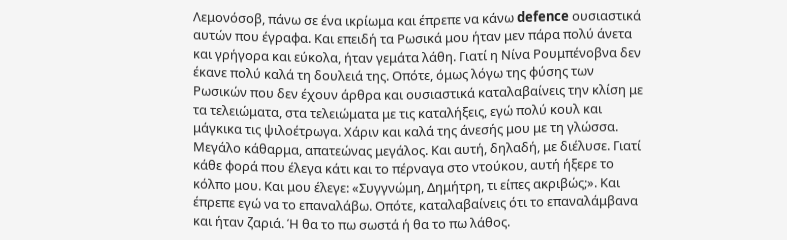Λεμονόσοβ, πάνω σε ένα ικρίωμα και έπρεπε να κάνω defence ουσιαστικά αυτών που έγραφα. Και επειδή τα Ρωσικά μου ήταν μεν πάρα πολύ άνετα και γρήγορα και εύκολα, ήταν γεμάτα λάθη. Γιατί η Νίνα Ρουμπένοβνα δεν έκανε πολύ καλά τη δουλειά της. Οπότε, όμως λόγω της φύσης των Ρωσικών που δεν έχουν άρθρα και ουσιαστικά καταλαβαίνεις την κλίση με τα τελειώματα, στα τελειώματα με τις καταλήξεις, εγώ πολύ κουλ και μάγκικα τις ψιλοέτρωγα. Χάριν και καλά της άνεσής μου με τη γλώσσα. Μεγάλο κάθαρμα, απατεώνας μεγάλος. Και αυτή, δηλαδή, με διέλυσε. Γιατί κάθε φορά που έλεγα κάτι και το πέρναγα στο ντούκου, αυτή ήξερε το κόλπο μου. Και μου έλεγε: «Συγγνώμη, Δημήτρη, τι είπες ακριβώς;». Και έπρεπε εγώ να το επαναλάβω. Οπότε, καταλαβαίνεις ότι το επαναλάμβανα και ήταν ζαριά. Ή θα το πω σωστά ή θα το πω λάθος.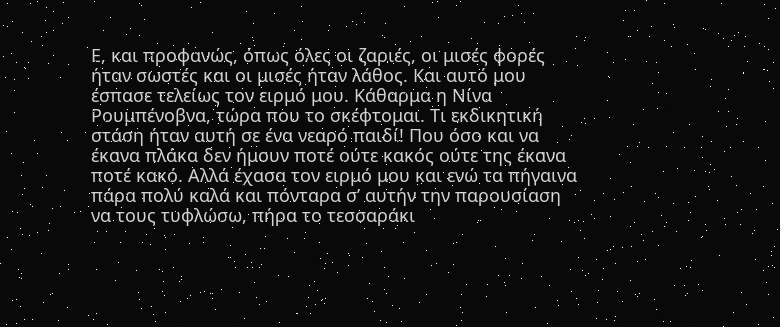Ε, και προφανώς, όπως όλες οι ζαριές, οι μισές φορές ήταν σωστές και οι μισές ήταν λάθος. Και αυτό μου έσπασε τελείως τον ειρμό μου. Κάθαρμα η Νίνα Ρουμπένοβνα, τώρα που το σκέφτομαι. Τι εκδικητική στάση ήταν αυτή σε ένα νεαρό παιδί! Που όσο και να έκανα πλάκα δεν ήμουν ποτέ ούτε κακός ούτε της έκανα ποτέ κακό. Αλλά έχασα τον ειρμό μου και ενώ τα πήγαινα πάρα πολύ καλά και πόνταρα σ’ αυτήν την παρουσίαση να τους τυφλώσω, πήρα το τεσσαράκι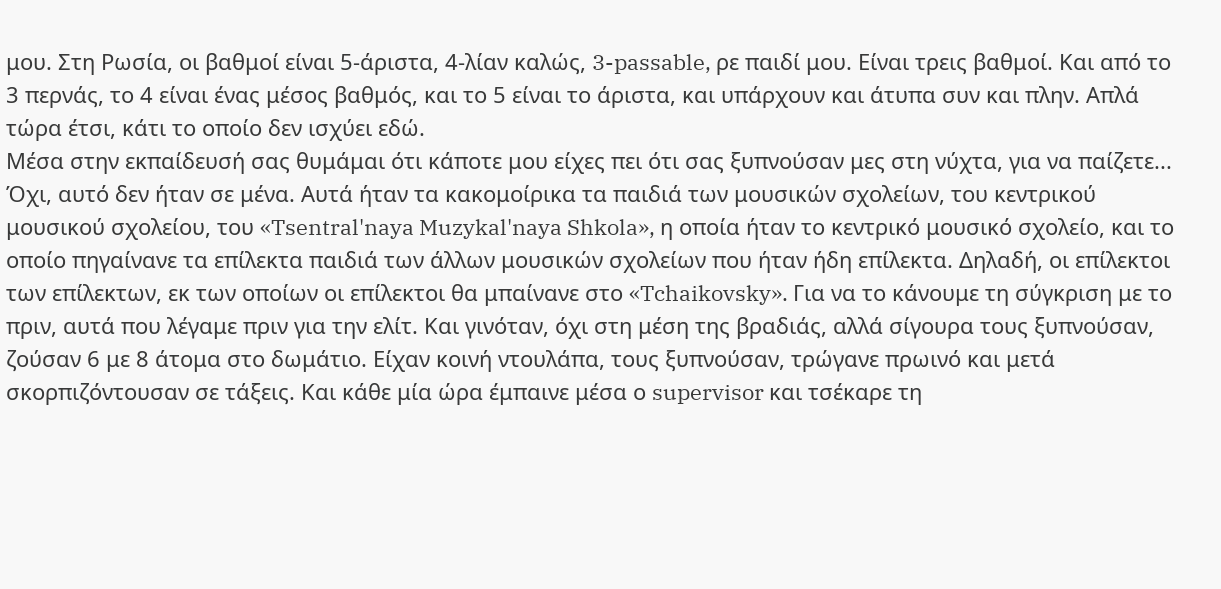μου. Στη Ρωσία, οι βαθμοί είναι 5-άριστα, 4-λίαν καλώς, 3-passable, ρε παιδί μου. Είναι τρεις βαθμοί. Και από το 3 περνάς, το 4 είναι ένας μέσος βαθμός, και το 5 είναι το άριστα, και υπάρχουν και άτυπα συν και πλην. Απλά τώρα έτσι, κάτι το οποίο δεν ισχύει εδώ.
Μέσα στην εκπαίδευσή σας θυμάμαι ότι κάποτε μου είχες πει ότι σας ξυπνούσαν μες στη νύχτα, για να παίζετε...
Όχι, αυτό δεν ήταν σε μένα. Αυτά ήταν τα κακομοίρικα τα παιδιά των μουσικών σχολείων, του κεντρικού μουσικού σχολείου, του «Tsentral'naya Muzykal'naya Shkola», η οποία ήταν το κεντρικό μουσικό σχολείο, και το οποίο πηγαίνανε τα επίλεκτα παιδιά των άλλων μουσικών σχολείων που ήταν ήδη επίλεκτα. Δηλαδή, οι επίλεκτοι των επίλεκτων, εκ των οποίων οι επίλεκτοι θα μπαίνανε στο «Tchaikovsky». Για να το κάνουμε τη σύγκριση με το πριν, αυτά που λέγαμε πριν για την ελίτ. Και γινόταν, όχι στη μέση της βραδιάς, αλλά σίγουρα τους ξυπνούσαν, ζούσαν 6 με 8 άτομα στο δωμάτιο. Είχαν κοινή ντουλάπα, τους ξυπνούσαν, τρώγανε πρωινό και μετά σκορπιζόντουσαν σε τάξεις. Και κάθε μία ώρα έμπαινε μέσα ο supervisor και τσέκαρε τη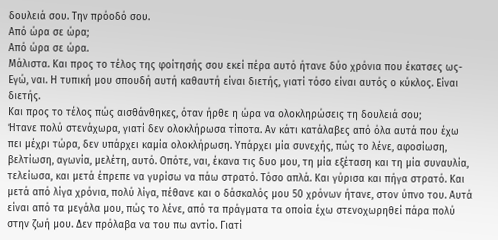δουλειά σου. Την πρόοδό σου.
Από ώρα σε ώρα;
Από ώρα σε ώρα.
Μάλιστα. Και προς το τέλος της φοίτησής σου εκεί πέρα αυτό ήτανε δύο χρόνια που έκατσες ως-
Εγώ, ναι. Η τυπική μου σπουδή αυτή καθαυτή είναι διετής, γιατί τόσο είναι αυτός ο κύκλος. Είναι διετής.
Και προς το τέλος πώς αισθάνθηκες, όταν ήρθε η ώρα να ολοκληρώσεις τη δουλειά σου;
Ήτανε πολύ στενάχωρα, γιατί δεν ολοκλήρωσα τίποτα. Αν κάτι κατάλαβες από όλα αυτά που έχω πει μέχρι τώρα, δεν υπάρχει καμία ολοκλήρωση. Υπάρχει μία συνεχής, πώς το λένε, αφοσίωση, βελτίωση, αγωνία, μελέτη, αυτό. Οπότε, ναι, έκανα τις δυο μου, τη μία εξέταση και τη μία συναυλία, τελείωσα, και μετά έπρεπε να γυρίσω να πάω στρατό. Τόσο απλά. Και γύρισα και πήγα στρατό. Και μετά από λίγα χρόνια, πολύ λίγα, πέθανε και ο δάσκαλός μου 50 χρόνων ήτανε, στον ύπνο του. Αυτά είναι από τα μεγάλα μου, πώς το λένε, από τα πράγματα τα οποία έχω στενοχωρηθεί πάρα πολύ στην ζωή μου. Δεν πρόλαβα να του πω αντίο. Γιατί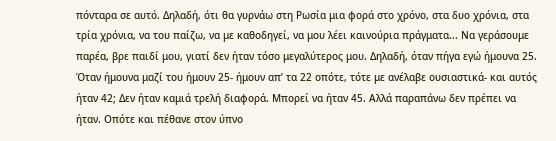πόνταρα σε αυτό. Δηλαδή, ότι θα γυρνάω στη Ρωσία μια φορά στο χρόνο, στα δυο χρόνια, στα τρία χρόνια, να του παίζω, να με καθοδηγεί, να μου λέει καινούρια πράγματα... Να γεράσουμε παρέα, βρε παιδί μου, γιατί δεν ήταν τόσο μεγαλύτερος μου. Δηλαδή, όταν πήγα εγώ ήμουνα 25. Όταν ήμουνα μαζί του ήμουν 25- ήμουν απ’ τα 22 οπότε, τότε με ανέλαβε ουσιαστικά- και αυτός ήταν 42; Δεν ήταν καμιά τρελή διαφορά. Μπορεί να ήταν 45. Αλλά παραπάνω δεν πρέπει να ήταν. Οπότε και πέθανε στον ύπνο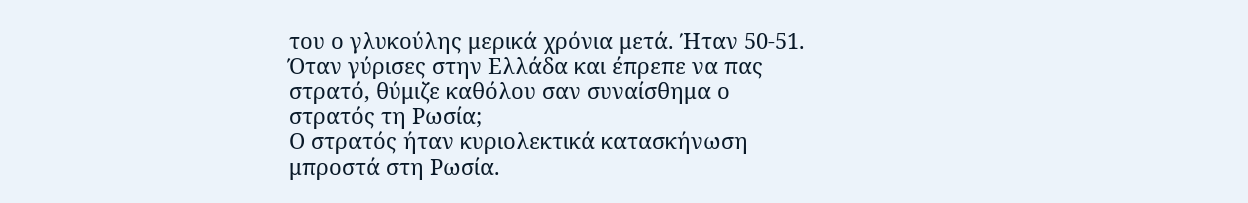του ο γλυκούλης μερικά χρόνια μετά. Ήταν 50-51.
Όταν γύρισες στην Ελλάδα και έπρεπε να πας στρατό, θύμιζε καθόλου σαν συναίσθημα ο στρατός τη Ρωσία;
Ο στρατός ήταν κυριολεκτικά κατασκήνωση μπροστά στη Ρωσία.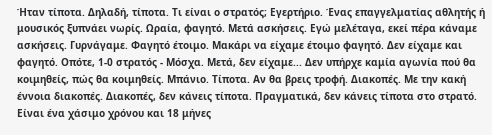Ήταν τίποτα. Δηλαδή, τίποτα. Τι είναι ο στρατός; Εγερτήριο. Ένας επαγγελματίας αθλητής ή μουσικός ξυπνάει νωρίς. Ωραία, φαγητό. Μετά ασκήσεις. Εγώ μελέταγα, εκεί πέρα κάναμε ασκήσεις. Γυρνάγαμε. Φαγητό έτοιμο. Μακάρι να είχαμε έτοιμο φαγητό. Δεν είχαμε και φαγητό. Οπότε, 1-0 στρατός - Μόσχα. Μετά, δεν είχαμε... Δεν υπήρχε καμία αγωνία πού θα κοιμηθείς, πώς θα κοιμηθείς. Μπάνιο. Τίποτα. Αν θα βρεις τροφή. Διακοπές. Με την κακή έννοια διακοπές. Διακοπές, δεν κάνεις τίποτα. Πραγματικά, δεν κάνεις τίποτα στο στρατό. Είναι ένα χάσιμο χρόνου και 18 μήνες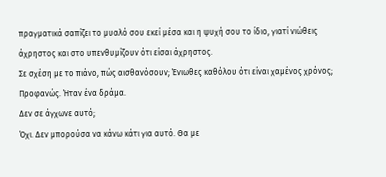πραγματικά σαπίζει το μυαλό σου εκεί μέσα και η ψυχή σου το ίδιο, γιατί νιώθεις άχρηστος και στο υπενθυμίζουν ότι είσαι άχρηστος.
Σε σχέση με το πιάνο, πώς αισθανόσουν; Ένιωθες καθόλου ότι είναι χαμένος χρόνος;
Προφανώς. Ήταν ένα δράμα.
Δεν σε άγχωνε αυτό;
Όχι. Δεν μπορούσα να κάνω κάτι για αυτό. Θα με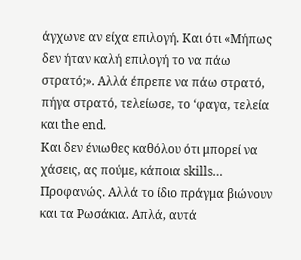άγχωνε αν είχα επιλογή. Και ότι «Μήπως δεν ήταν καλή επιλογή το να πάω στρατό;». Αλλά έπρεπε να πάω στρατό, πήγα στρατό, τελείωσε, το ‘φαγα, τελεία και the end.
Και δεν ένιωθες καθόλου ότι μπορεί να χάσεις, ας πούμε, κάποια skills…
Προφανώς. Αλλά το ίδιο πράγμα βιώνουν και τα Ρωσάκια. Απλά, αυτά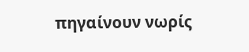πηγαίνουν νωρίς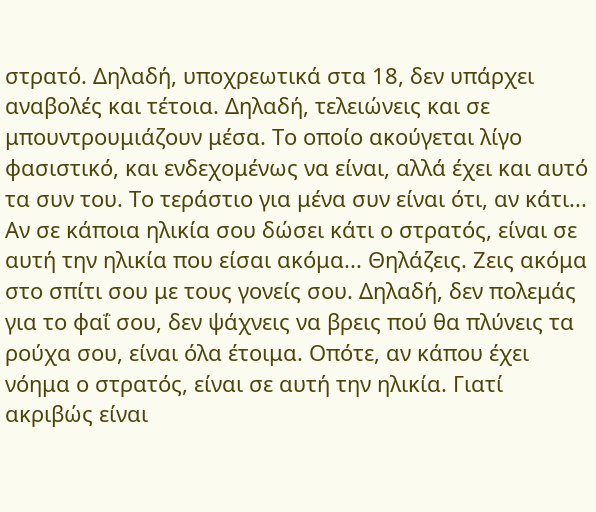στρατό. Δηλαδή, υποχρεωτικά στα 18, δεν υπάρχει αναβολές και τέτοια. Δηλαδή, τελειώνεις και σε μπουντρουμιάζουν μέσα. Το οποίο ακούγεται λίγο φασιστικό, και ενδεχομένως να είναι, αλλά έχει και αυτό τα συν του. Το τεράστιο για μένα συν είναι ότι, αν κάτι... Αν σε κάποια ηλικία σου δώσει κάτι ο στρατός, είναι σε αυτή την ηλικία που είσαι ακόμα... Θηλάζεις. Ζεις ακόμα στο σπίτι σου με τους γονείς σου. Δηλαδή, δεν πολεμάς για το φαΐ σου, δεν ψάχνεις να βρεις πού θα πλύνεις τα ρούχα σου, είναι όλα έτοιμα. Οπότε, αν κάπου έχει νόημα ο στρατός, είναι σε αυτή την ηλικία. Γιατί ακριβώς είναι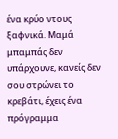ένα κρύο ντους ξαφνικά. Μαμά μπαμπάς δεν υπάρχουνε, κανείς δεν σου στρώνει το κρεβάτι, έχεις ένα πρόγραμμα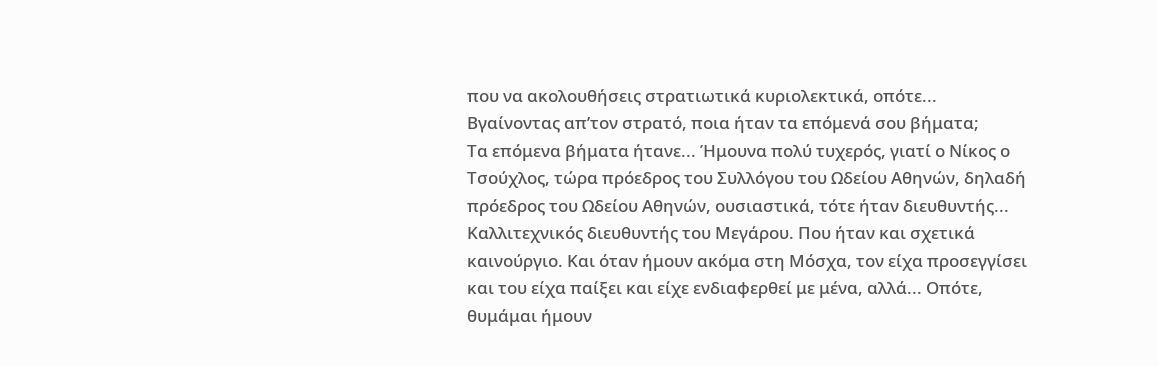που να ακολουθήσεις στρατιωτικά κυριολεκτικά, οπότε...
Βγαίνοντας απ’τον στρατό, ποια ήταν τα επόμενά σου βήματα;
Τα επόμενα βήματα ήτανε... Ήμουνα πολύ τυχερός, γιατί ο Νίκος ο Τσούχλος, τώρα πρόεδρος του Συλλόγου του Ωδείου Αθηνών, δηλαδή πρόεδρος του Ωδείου Αθηνών, ουσιαστικά, τότε ήταν διευθυντής... Καλλιτεχνικός διευθυντής του Μεγάρου. Που ήταν και σχετικά καινούργιο. Και όταν ήμουν ακόμα στη Μόσχα, τον είχα προσεγγίσει και του είχα παίξει και είχε ενδιαφερθεί με μένα, αλλά... Οπότε, θυμάμαι ήμουν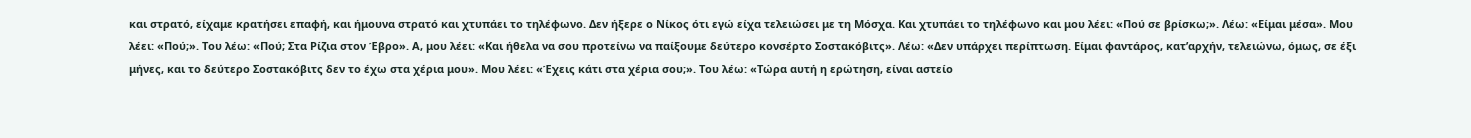και στρατό, είχαμε κρατήσει επαφή, και ήμουνα στρατό και χτυπάει το τηλέφωνο. Δεν ήξερε ο Νίκος ότι εγώ είχα τελειώσει με τη Μόσχα. Και χτυπάει το τηλέφωνο και μου λέει: «Πού σε βρίσκω;». Λέω: «Είμαι μέσα». Μου λέει: «Πού;». Του λέω: «Πού; Στα Ρίζια στον Έβρο». Α, μου λέει: «Και ήθελα να σου προτείνω να παίξουμε δεύτερο κονσέρτο Σοστακόβιτς». Λέω: «Δεν υπάρχει περίπτωση. Είμαι φαντάρος, κατ’αρχήν, τελειώνω, όμως, σε έξι μήνες, και το δεύτερο Σοστακόβιτς δεν το έχω στα χέρια μου». Μου λέει: «Έχεις κάτι στα χέρια σου;». Του λέω: «Τώρα αυτή η ερώτηση, είναι αστείο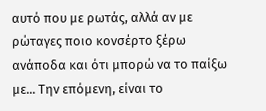αυτό που με ρωτάς, αλλά αν με ρώταγες ποιο κονσέρτο ξέρω ανάποδα και ότι μπορώ να το παίξω με... Την επόμενη, είναι το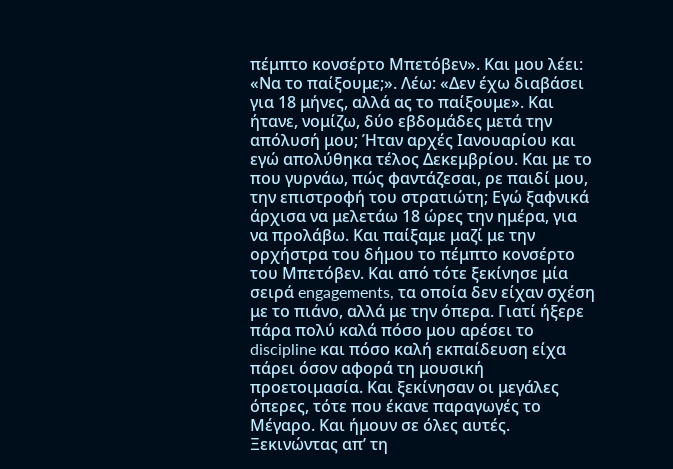πέμπτο κονσέρτο Μπετόβεν». Και μου λέει: «Να το παίξουμε;». Λέω: «Δεν έχω διαβάσει για 18 μήνες, αλλά ας το παίξουμε». Και ήτανε, νομίζω, δύο εβδομάδες μετά την απόλυσή μου; Ήταν αρχές Ιανουαρίου και εγώ απολύθηκα τέλος Δεκεμβρίου. Και με το που γυρνάω, πώς φαντάζεσαι, ρε παιδί μου, την επιστροφή του στρατιώτη; Εγώ ξαφνικά άρχισα να μελετάω 18 ώρες την ημέρα, για να προλάβω. Και παίξαμε μαζί με την ορχήστρα του δήμου το πέμπτο κονσέρτο του Μπετόβεν. Και από τότε ξεκίνησε μία σειρά engagements, τα οποία δεν είχαν σχέση με το πιάνο, αλλά με την όπερα. Γιατί ήξερε πάρα πολύ καλά πόσο μου αρέσει το discipline και πόσο καλή εκπαίδευση είχα πάρει όσον αφορά τη μουσική προετοιμασία. Και ξεκίνησαν οι μεγάλες όπερες, τότε που έκανε παραγωγές το Μέγαρο. Και ήμουν σε όλες αυτές. Ξεκινώντας απ’ τη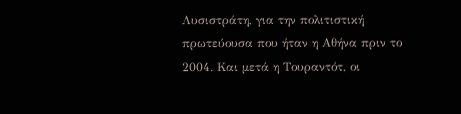Λυσιστράτη, για την πολιτιστική πρωτεύουσα που ήταν η Αθήνα πριν το 2004. Και μετά η Τουραντότ, οι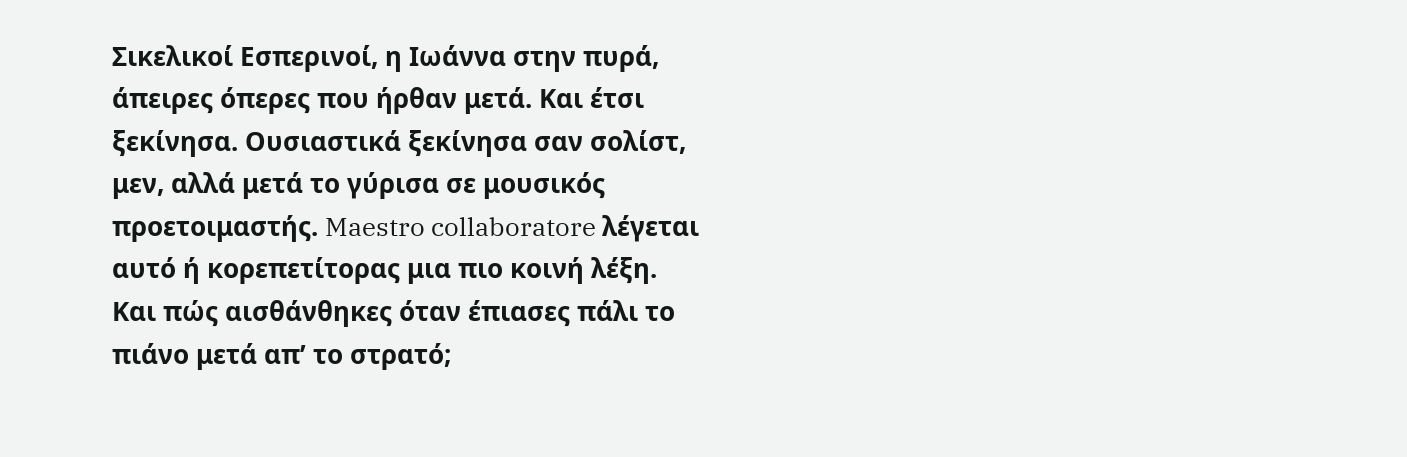Σικελικοί Εσπερινοί, η Ιωάννα στην πυρά, άπειρες όπερες που ήρθαν μετά. Και έτσι ξεκίνησα. Ουσιαστικά ξεκίνησα σαν σολίστ, μεν, αλλά μετά το γύρισα σε μουσικός προετοιμαστής. Maestro collaboratore λέγεται αυτό ή κορεπετίτορας μια πιο κοινή λέξη.
Και πώς αισθάνθηκες όταν έπιασες πάλι το πιάνο μετά απ’ το στρατό;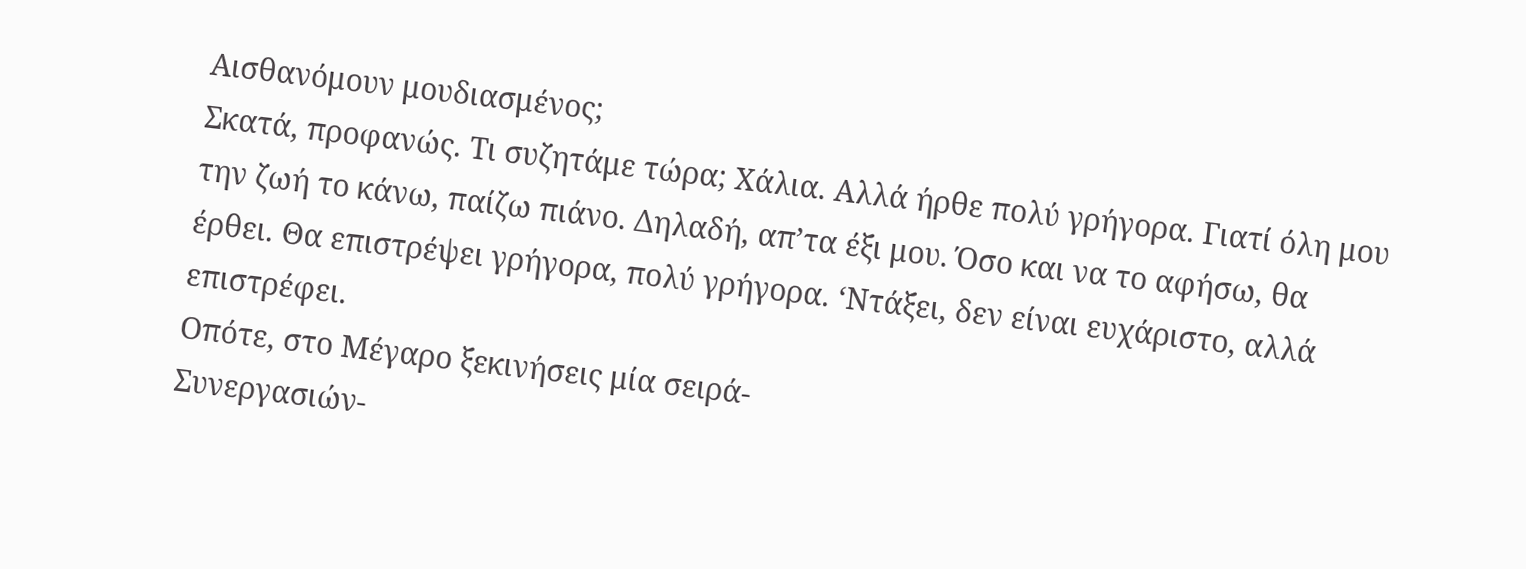Αισθανόμουν μουδιασμένος;
Σκατά, προφανώς. Τι συζητάμε τώρα; Χάλια. Αλλά ήρθε πολύ γρήγορα. Γιατί όλη μου την ζωή το κάνω, παίζω πιάνο. Δηλαδή, απ’τα έξι μου. Όσο και να το αφήσω, θα έρθει. Θα επιστρέψει γρήγορα, πολύ γρήγορα. ‘Ντάξει, δεν είναι ευχάριστο, αλλά επιστρέφει.
Οπότε, στο Μέγαρο ξεκινήσεις μία σειρά-
Συνεργασιών-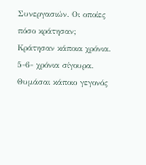Συνεργασιών. Οι οποίες πόσο κράτησαν;
Κράτησαν κάποια χρόνια. 5-6- χρόνια σίγουρα.
Θυμάσαι κάποιο γεγονός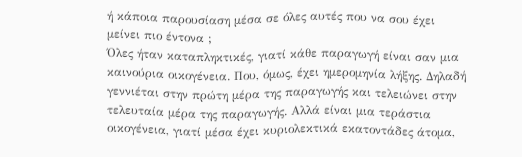ή κάποια παρουσίαση μέσα σε όλες αυτές που να σου έχει μείνει πιο έντονα ;
Όλες ήταν καταπληκτικές, γιατί κάθε παραγωγή είναι σαν μια καινούρια οικογένεια. Που, όμως, έχει ημερομηνία λήξης. Δηλαδή γεννιέται στην πρώτη μέρα της παραγωγής και τελειώνει στην τελευταία μέρα της παραγωγής. Αλλά είναι μια τεράστια οικογένεια, γιατί μέσα έχει κυριολεκτικά εκατοντάδες άτομα,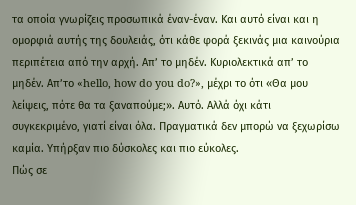τα οποία γνωρίζεις προσωπικά έναν-έναν. Και αυτό είναι και η ομορφιά αυτής της δουλειάς, ότι κάθε φορά ξεκινάς μια καινούρια περιπέτεια από την αρχή. Απ’ το μηδέν. Κυριολεκτικά απ’ το μηδέν. Απ’το «hello, how do you do?», μέχρι το ότι «Θα μου λείψεις, πότε θα τα ξαναπούμε;». Αυτό. Αλλά όχι κάτι συγκεκριμένο, γιατί είναι όλα. Πραγματικά δεν μπορώ να ξεχωρίσω καμία. Υπήρξαν πιο δύσκολες και πιο εύκολες.
Πώς σε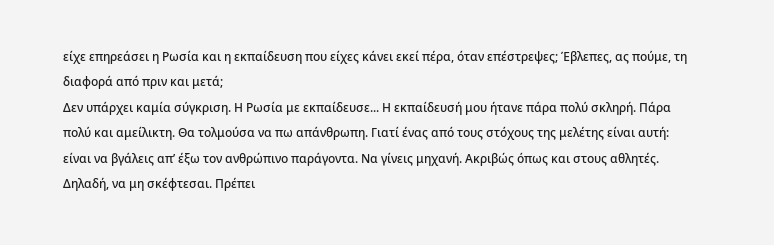είχε επηρεάσει η Ρωσία και η εκπαίδευση που είχες κάνει εκεί πέρα, όταν επέστρεψες; Έβλεπες, ας πούμε, τη διαφορά από πριν και μετά;
Δεν υπάρχει καμία σύγκριση. Η Ρωσία με εκπαίδευσε... Η εκπαίδευσή μου ήτανε πάρα πολύ σκληρή. Πάρα πολύ και αμείλικτη. Θα τολμούσα να πω απάνθρωπη. Γιατί ένας από τους στόχους της μελέτης είναι αυτή: είναι να βγάλεις απ’ έξω τον ανθρώπινο παράγοντα. Να γίνεις μηχανή. Ακριβώς όπως και στους αθλητές. Δηλαδή, να μη σκέφτεσαι. Πρέπει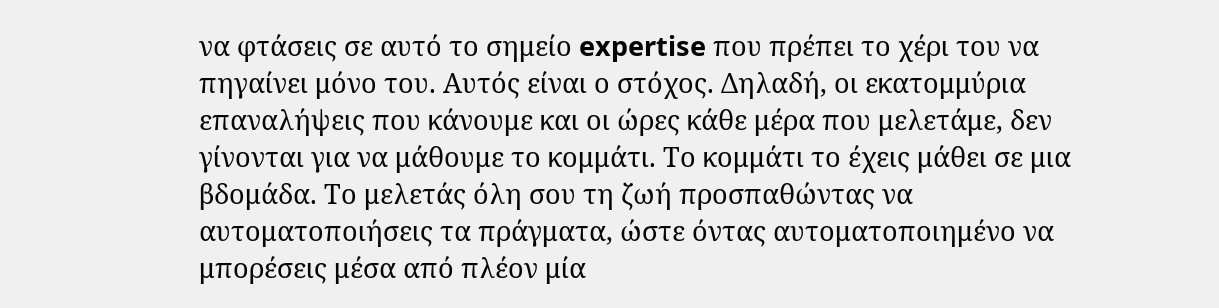να φτάσεις σε αυτό το σημείο expertise που πρέπει το χέρι του να πηγαίνει μόνο του. Αυτός είναι ο στόχος. Δηλαδή, οι εκατομμύρια επαναλήψεις που κάνουμε και οι ώρες κάθε μέρα που μελετάμε, δεν γίνονται για να μάθουμε το κομμάτι. Το κομμάτι το έχεις μάθει σε μια βδομάδα. Το μελετάς όλη σου τη ζωή προσπαθώντας να αυτοματοποιήσεις τα πράγματα, ώστε όντας αυτοματοποιημένο να μπορέσεις μέσα από πλέον μία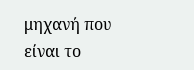μηχανή που είναι το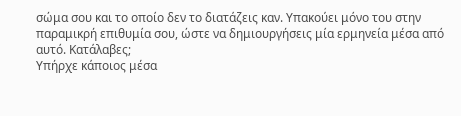σώμα σου και το οποίο δεν το διατάζεις καν. Υπακούει μόνο του στην παραμικρή επιθυμία σου, ώστε να δημιουργήσεις μία ερμηνεία μέσα από αυτό. Κατάλαβες;
Υπήρχε κάποιος μέσα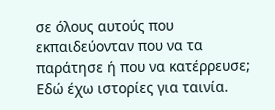σε όλους αυτούς που εκπαιδεύονταν που να τα παράτησε ή που να κατέρρευσε;
Εδώ έχω ιστορίες για ταινία.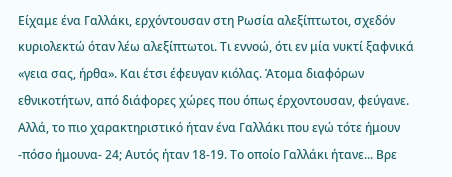Είχαμε ένα Γαλλάκι, ερχόντουσαν στη Ρωσία αλεξίπτωτοι, σχεδόν κυριολεκτώ όταν λέω αλεξίπτωτοι. Τι εννοώ, ότι εν μία νυκτί ξαφνικά «γεια σας, ήρθα». Και έτσι έφευγαν κιόλας. Άτομα διαφόρων εθνικοτήτων, από διάφορες χώρες που όπως έρχοντουσαν, φεύγανε. Αλλά, το πιο χαρακτηριστικό ήταν ένα Γαλλάκι που εγώ τότε ήμουν -πόσο ήμουνα- 24; Αυτός ήταν 18-19. Το οποίο Γαλλάκι ήτανε... Βρε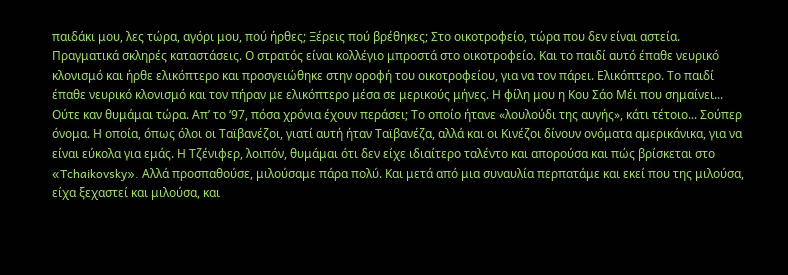παιδάκι μου, λες τώρα, αγόρι μου, πού ήρθες; Ξέρεις πού βρέθηκες; Στο οικοτροφείο, τώρα που δεν είναι αστεία. Πραγματικά σκληρές καταστάσεις. Ο στρατός είναι κολλέγιο μπροστά στο οικοτροφείο. Και το παιδί αυτό έπαθε νευρικό κλονισμό και ήρθε ελικόπτερο και προσγειώθηκε στην οροφή του οικοτροφείου, για να τον πάρει. Ελικόπτερο. Το παιδί έπαθε νευρικό κλονισμό και τον πήραν με ελικόπτερο μέσα σε μερικούς μήνες. Η φίλη μου η Κου Σάο Μέι που σημαίνει... Ούτε καν θυμάμαι τώρα. Απ’ το ‘97, πόσα χρόνια έχουν περάσει; Το οποίο ήτανε «λουλούδι της αυγής», κάτι τέτοιο... Σούπερ όνομα. Η οποία, όπως όλοι οι Ταϊβανέζοι, γιατί αυτή ήταν Ταϊβανέζα, αλλά και οι Κινέζοι δίνουν ονόματα αμερικάνικα, για να είναι εύκολα για εμάς. Η Τζένιφερ, λοιπόν, θυμάμαι ότι δεν είχε ιδιαίτερο ταλέντο και απορούσα και πώς βρίσκεται στο «Tchaikovsky». Αλλά προσπαθούσε, μιλούσαμε πάρα πολύ. Και μετά από μια συναυλία περπατάμε και εκεί που της μιλούσα, είχα ξεχαστεί και μιλούσα, και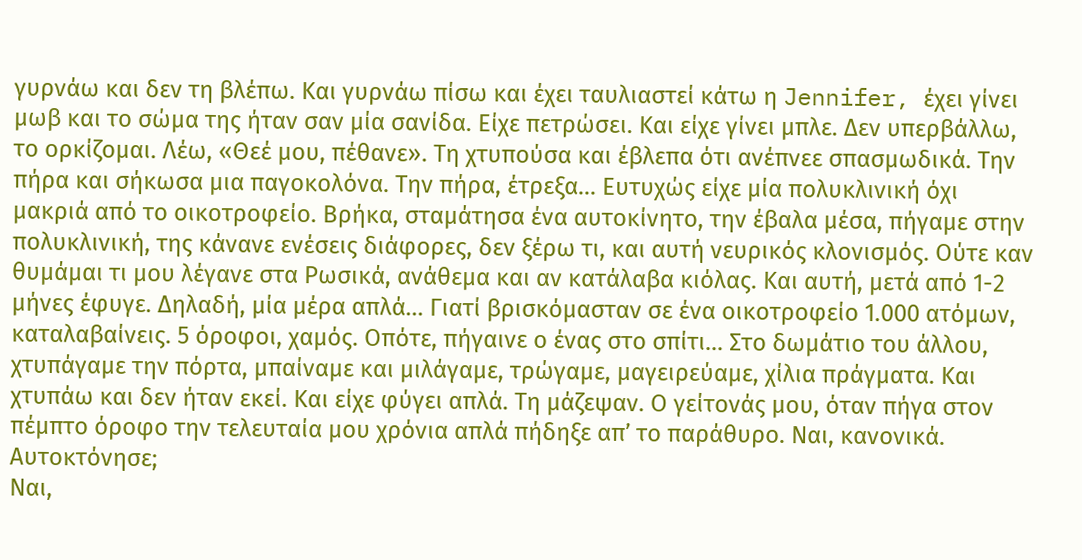γυρνάω και δεν τη βλέπω. Και γυρνάω πίσω και έχει ταυλιαστεί κάτω η Jennifer, έχει γίνει μωβ και το σώμα της ήταν σαν μία σανίδα. Είχε πετρώσει. Και είχε γίνει μπλε. Δεν υπερβάλλω, το ορκίζομαι. Λέω, «Θεέ μου, πέθανε». Τη χτυπούσα και έβλεπα ότι ανέπνεε σπασμωδικά. Την πήρα και σήκωσα μια παγοκολόνα. Την πήρα, έτρεξα... Ευτυχώς είχε μία πολυκλινική όχι μακριά από το οικοτροφείο. Βρήκα, σταμάτησα ένα αυτοκίνητο, την έβαλα μέσα, πήγαμε στην πολυκλινική, της κάνανε ενέσεις διάφορες, δεν ξέρω τι, και αυτή νευρικός κλονισμός. Ούτε καν θυμάμαι τι μου λέγανε στα Ρωσικά, ανάθεμα και αν κατάλαβα κιόλας. Και αυτή, μετά από 1-2 μήνες έφυγε. Δηλαδή, μία μέρα απλά... Γιατί βρισκόμασταν σε ένα οικοτροφείο 1.000 ατόμων, καταλαβαίνεις. 5 όροφοι, χαμός. Οπότε, πήγαινε ο ένας στο σπίτι... Στο δωμάτιο του άλλου, χτυπάγαμε την πόρτα, μπαίναμε και μιλάγαμε, τρώγαμε, μαγειρεύαμε, χίλια πράγματα. Και χτυπάω και δεν ήταν εκεί. Και είχε φύγει απλά. Τη μάζεψαν. Ο γείτονάς μου, όταν πήγα στον πέμπτο όροφο την τελευταία μου χρόνια απλά πήδηξε απ’ το παράθυρο. Ναι, κανονικά.
Αυτοκτόνησε;
Ναι,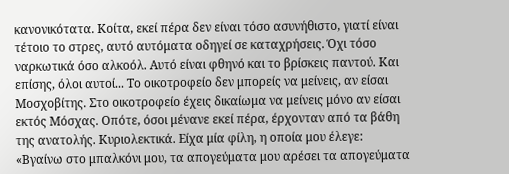κανονικότατα. Κοίτα, εκεί πέρα δεν είναι τόσο ασυνήθιστο, γιατί είναι τέτοιο το στρες, αυτό αυτόματα οδηγεί σε καταχρήσεις. Όχι τόσο ναρκωτικά όσο αλκοόλ. Αυτό είναι φθηνό και το βρίσκεις παντού. Και επίσης, όλοι αυτοί... Το οικοτροφείο δεν μπορείς να μείνεις, αν είσαι Μοσχοβίτης. Στο οικοτροφείο έχεις δικαίωμα να μείνεις μόνο αν είσαι εκτός Μόσχας. Οπότε, όσοι μένανε εκεί πέρα, έρχονταν από τα βάθη της ανατολής. Κυριολεκτικά. Είχα μία φίλη, η οποία μου έλεγε: «Βγαίνω στο μπαλκόνι μου, τα απογεύματα μου αρέσει τα απογεύματα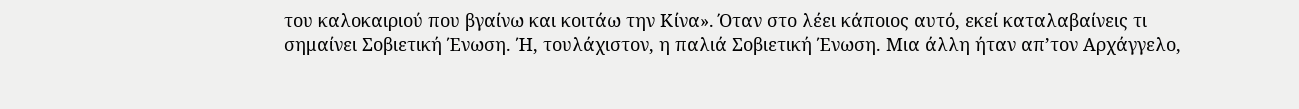του καλοκαιριού που βγαίνω και κοιτάω την Κίνα». Όταν στο λέει κάποιος αυτό, εκεί καταλαβαίνεις τι σημαίνει Σοβιετική Ένωση. Ή, τουλάχιστον, η παλιά Σοβιετική Ένωση. Μια άλλη ήταν απ’τον Αρχάγγελο,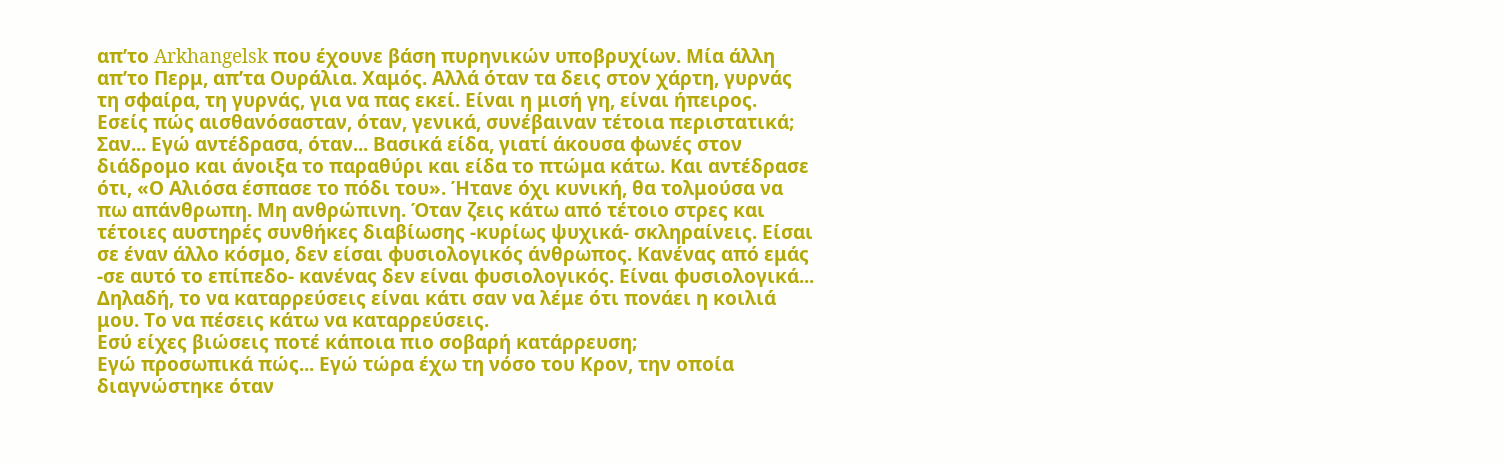απ’το Arkhangelsk που έχουνε βάση πυρηνικών υποβρυχίων. Μία άλλη απ’το Περμ, απ’τα Ουράλια. Χαμός. Αλλά όταν τα δεις στον χάρτη, γυρνάς τη σφαίρα, τη γυρνάς, για να πας εκεί. Είναι η μισή γη, είναι ήπειρος.
Εσείς πώς αισθανόσασταν, όταν, γενικά, συνέβαιναν τέτοια περιστατικά;
Σαν... Εγώ αντέδρασα, όταν... Βασικά είδα, γιατί άκουσα φωνές στον διάδρομο και άνοιξα το παραθύρι και είδα το πτώμα κάτω. Και αντέδρασε ότι, «Ο Αλιόσα έσπασε το πόδι του». Ήτανε όχι κυνική, θα τολμούσα να πω απάνθρωπη. Μη ανθρώπινη. Όταν ζεις κάτω από τέτοιο στρες και τέτοιες αυστηρές συνθήκες διαβίωσης -κυρίως ψυχικά- σκληραίνεις. Είσαι σε έναν άλλο κόσμο, δεν είσαι φυσιολογικός άνθρωπος. Κανένας από εμάς -σε αυτό το επίπεδο- κανένας δεν είναι φυσιολογικός. Είναι φυσιολογικά... Δηλαδή, το να καταρρεύσεις είναι κάτι σαν να λέμε ότι πονάει η κοιλιά μου. Το να πέσεις κάτω να καταρρεύσεις.
Εσύ είχες βιώσεις ποτέ κάποια πιο σοβαρή κατάρρευση;
Εγώ προσωπικά πώς... Εγώ τώρα έχω τη νόσο του Κρον, την οποία διαγνώστηκε όταν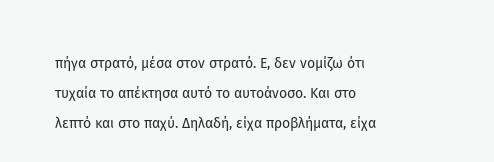πήγα στρατό, μέσα στον στρατό. Ε, δεν νομίζω ότι τυχαία το απέκτησα αυτό το αυτοάνοσο. Και στο λεπτό και στο παχύ. Δηλαδή, είχα προβλήματα, είχα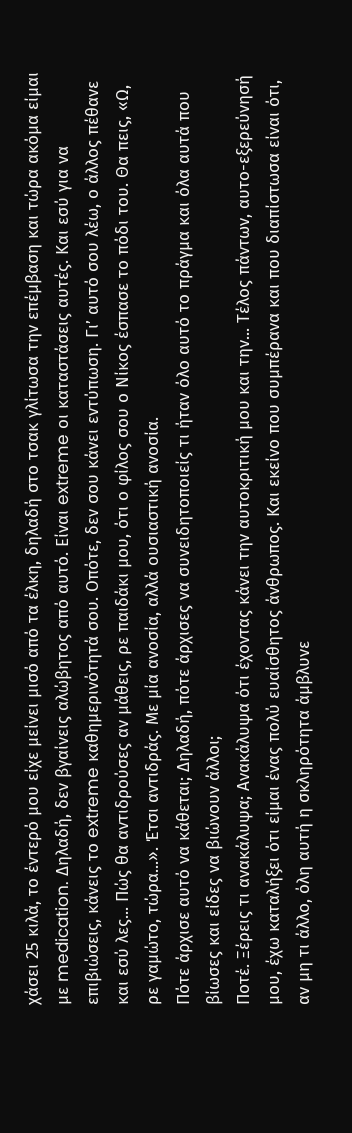χάσει 25 κιλά, το έντερό μου είχε μείνει μισό από τα έλκη, δηλαδή στο τσακ γλίτωσα την επέμβαση και τώρα ακόμα είμαι με medication. Δηλαδή, δεν βγαίνεις αλώβητος από αυτό. Είναι extreme οι καταστάσεις αυτές. Και εσύ για να επιβιώσεις, κάνεις το extreme καθημερινότητά σου. Οπότε, δεν σου κάνει εντύπωση. Γι’ αυτό σου λέω, ο άλλος πέθανε και εσύ λες... Πώς θα αντιδρούσες αν μάθεις, ρε παιδάκι μου, ότι ο φίλος σου ο Νίκος έσπασε το πόδι του. Θα πεις, «Ω, ρε γαμώτο, τώρα...». Έτσι αντιδράς. Με μία ανοσία, αλλά ουσιαστική ανοσία.
Πότε άρχισε αυτό να κάθεται; Δηλαδή, πότε άρχισες να συνειδητοποιείς τι ήταν όλο αυτό το πράγμα και όλα αυτά που βίωσες και είδες να βιώνουν άλλοι;
Ποτέ. Ξέρεις τι ανακάλυψα; Ανακάλυψα ότι έχοντας κάνει την αυτοκριτική μου και την... Τέλος πάντων, αυτο-εξερεύνησή μου, έχω καταλήξει ότι είμαι ένας πολύ ευαίσθητος άνθρωπος. Και εκείνο που συμπέρανα και που διαπίστωσα είναι ότι, αν μη τι άλλο, όλη αυτή η σκληρότητα άμβλυνε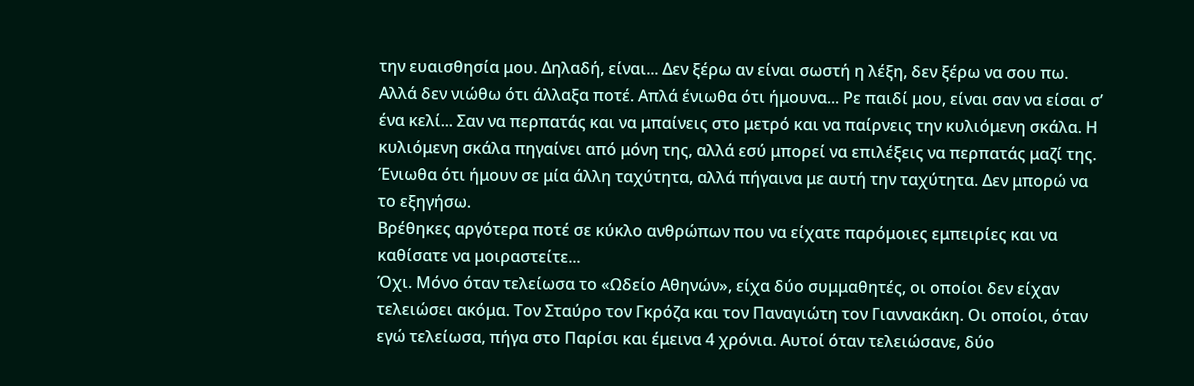την ευαισθησία μου. Δηλαδή, είναι... Δεν ξέρω αν είναι σωστή η λέξη, δεν ξέρω να σου πω. Αλλά δεν νιώθω ότι άλλαξα ποτέ. Απλά ένιωθα ότι ήμουνα... Ρε παιδί μου, είναι σαν να είσαι σ’ ένα κελί... Σαν να περπατάς και να μπαίνεις στο μετρό και να παίρνεις την κυλιόμενη σκάλα. Η κυλιόμενη σκάλα πηγαίνει από μόνη της, αλλά εσύ μπορεί να επιλέξεις να περπατάς μαζί της. Ένιωθα ότι ήμουν σε μία άλλη ταχύτητα, αλλά πήγαινα με αυτή την ταχύτητα. Δεν μπορώ να το εξηγήσω.
Βρέθηκες αργότερα ποτέ σε κύκλο ανθρώπων που να είχατε παρόμοιες εμπειρίες και να καθίσατε να μοιραστείτε...
Όχι. Μόνο όταν τελείωσα το «Ωδείο Αθηνών», είχα δύο συμμαθητές, οι οποίοι δεν είχαν τελειώσει ακόμα. Τον Σταύρο τον Γκρόζα και τον Παναγιώτη τον Γιαννακάκη. Οι οποίοι, όταν εγώ τελείωσα, πήγα στο Παρίσι και έμεινα 4 χρόνια. Αυτοί όταν τελειώσανε, δύο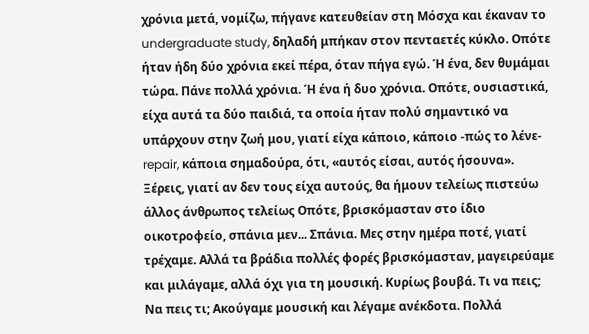χρόνια μετά, νομίζω, πήγανε κατευθείαν στη Μόσχα και έκαναν το undergraduate study, δηλαδή μπήκαν στον πενταετές κύκλο. Οπότε ήταν ήδη δύο χρόνια εκεί πέρα, όταν πήγα εγώ. Ή ένα, δεν θυμάμαι τώρα. Πάνε πολλά χρόνια. Ή ένα ή δυο χρόνια. Οπότε, ουσιαστικά, είχα αυτά τα δύο παιδιά, τα οποία ήταν πολύ σημαντικό να υπάρχουν στην ζωή μου, γιατί είχα κάποιο, κάποιο -πώς το λένε- repair, κάποια σημαδούρα, ότι, «αυτός είσαι, αυτός ήσουνα». Ξέρεις, γιατί αν δεν τους είχα αυτούς, θα ήμουν τελείως πιστεύω άλλος άνθρωπος τελείως Οπότε, βρισκόμασταν στο ίδιο οικοτροφείο, σπάνια μεν... Σπάνια. Μες στην ημέρα ποτέ, γιατί τρέχαμε. Αλλά τα βράδια πολλές φορές βρισκόμασταν, μαγειρεύαμε και μιλάγαμε, αλλά όχι για τη μουσική. Κυρίως βουβά. Τι να πεις; Να πεις τι; Ακούγαμε μουσική και λέγαμε ανέκδοτα. Πολλά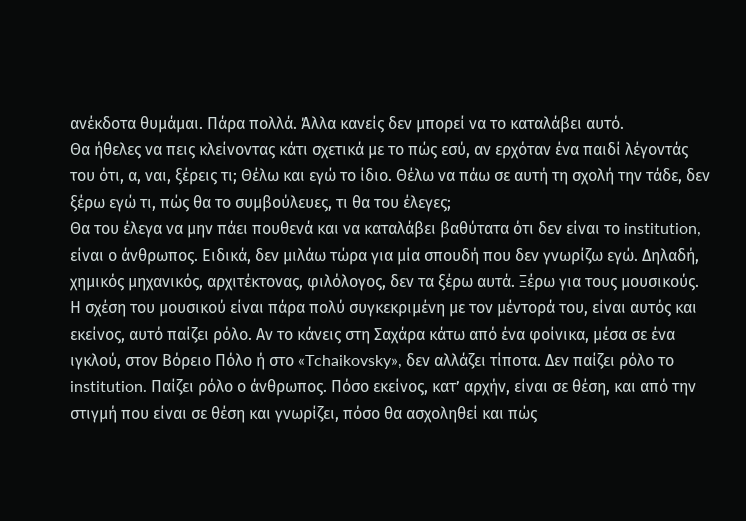ανέκδοτα θυμάμαι. Πάρα πολλά. Άλλα κανείς δεν μπορεί να το καταλάβει αυτό.
Θα ήθελες να πεις κλείνοντας κάτι σχετικά με το πώς εσύ, αν ερχόταν ένα παιδί λέγοντάς του ότι, α, ναι, ξέρεις τι; Θέλω και εγώ το ίδιο. Θέλω να πάω σε αυτή τη σχολή την τάδε, δεν ξέρω εγώ τι, πώς θα το συμβούλευες, τι θα του έλεγες;
Θα του έλεγα να μην πάει πουθενά και να καταλάβει βαθύτατα ότι δεν είναι το institution, είναι ο άνθρωπος. Ειδικά, δεν μιλάω τώρα για μία σπουδή που δεν γνωρίζω εγώ. Δηλαδή, χημικός μηχανικός, αρχιτέκτονας, φιλόλογος, δεν τα ξέρω αυτά. Ξέρω για τους μουσικούς. Η σχέση του μουσικού είναι πάρα πολύ συγκεκριμένη με τον μέντορά του, είναι αυτός και εκείνος, αυτό παίζει ρόλο. Αν το κάνεις στη Σαχάρα κάτω από ένα φοίνικα, μέσα σε ένα ιγκλού, στον Βόρειο Πόλο ή στο «Tchaikovsky», δεν αλλάζει τίποτα. Δεν παίζει ρόλο το institution. Παίζει ρόλο ο άνθρωπος. Πόσο εκείνος, κατ’ αρχήν, είναι σε θέση, και από την στιγμή που είναι σε θέση και γνωρίζει, πόσο θα ασχοληθεί και πώς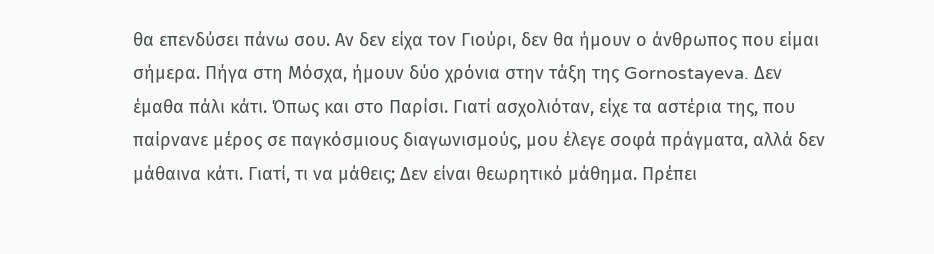θα επενδύσει πάνω σου. Αν δεν είχα τον Γιούρι, δεν θα ήμουν ο άνθρωπος που είμαι σήμερα. Πήγα στη Μόσχα, ήμουν δύο χρόνια στην τάξη της Gornostayeva. Δεν έμαθα πάλι κάτι. Όπως και στο Παρίσι. Γιατί ασχολιόταν, είχε τα αστέρια της, που παίρνανε μέρος σε παγκόσμιους διαγωνισμούς, μου έλεγε σοφά πράγματα, αλλά δεν μάθαινα κάτι. Γιατί, τι να μάθεις; Δεν είναι θεωρητικό μάθημα. Πρέπει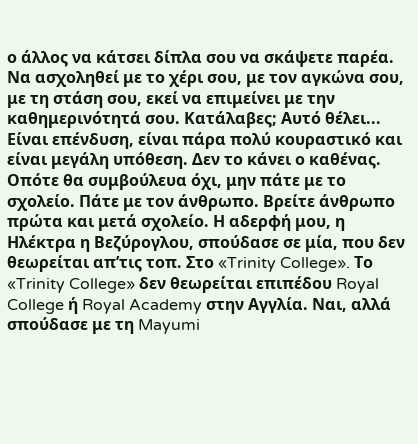ο άλλος να κάτσει δίπλα σου να σκάψετε παρέα. Να ασχοληθεί με το χέρι σου, με τον αγκώνα σου, με τη στάση σου, εκεί να επιμείνει με την καθημερινότητά σου. Κατάλαβες; Αυτό θέλει... Είναι επένδυση, είναι πάρα πολύ κουραστικό και είναι μεγάλη υπόθεση. Δεν το κάνει ο καθένας. Οπότε θα συμβούλευα όχι, μην πάτε με το σχολείο. Πάτε με τον άνθρωπο. Βρείτε άνθρωπο πρώτα και μετά σχολείο. Η αδερφή μου, η Ηλέκτρα η Βεζύρογλου, σπούδασε σε μία, που δεν θεωρείται απ’τις τοπ. Στο «Trinity College». Το «Trinity College» δεν θεωρείται επιπέδου Royal College ή Royal Academy στην Αγγλία. Ναι, αλλά σπούδασε με τη Mayumi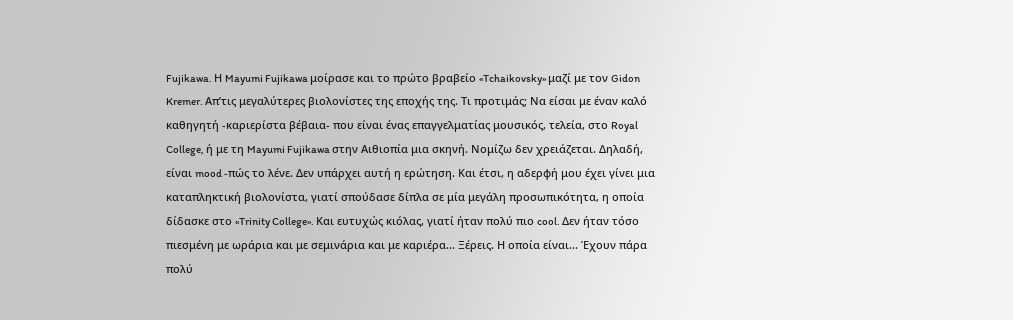Fujikawa. Η Mayumi Fujikawa μοίρασε και το πρώτο βραβείο «Tchaikovsky» μαζί με τον Gidon Kremer. Απ’τις μεγαλύτερες βιολονίστες της εποχής της. Τι προτιμάς; Να είσαι με έναν καλό καθηγητή -καριερίστα βέβαια- που είναι ένας επαγγελματίας μουσικός, τελεία, στο Royal College, ή με τη Mayumi Fujikawa στην Αιθιοπία μια σκηνή. Νομίζω δεν χρειάζεται. Δηλαδή, είναι mood -πώς το λένε. Δεν υπάρχει αυτή η ερώτηση. Και έτσι, η αδερφή μου έχει γίνει μια καταπληκτική βιολονίστα, γιατί σπούδασε δίπλα σε μία μεγάλη προσωπικότητα, η οποία δίδασκε στο «Trinity College». Και ευτυχώς κιόλας, γιατί ήταν πολύ πιο cool. Δεν ήταν τόσο πιεσμένη με ωράρια και με σεμινάρια και με καριέρα... Ξέρεις. Η οποία είναι... Έχουν πάρα πολύ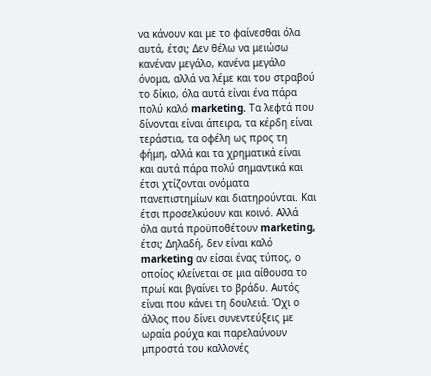να κάνουν και με το φαίνεσθαι όλα αυτά, έτσι; Δεν θέλω να μειώσω κανέναν μεγάλο, κανένα μεγάλο όνομα, αλλά να λέμε και του στραβού το δίκιο, όλα αυτά είναι ένα πάρα πολύ καλό marketing. Τα λεφτά που δίνονται είναι άπειρα, τα κέρδη είναι τεράστια, τα οφέλη ως προς τη φήμη, αλλά και τα χρηματικά είναι και αυτά πάρα πολύ σημαντικά και έτσι χτίζονται ονόματα πανεπιστημίων και διατηρούνται. Και έτσι προσελκύουν και κοινό. Αλλά όλα αυτά προϋποθέτουν marketing, έτσι; Δηλαδή, δεν είναι καλό marketing αν είσαι ένας τύπος, ο οποίος κλείνεται σε μια αίθουσα το πρωί και βγαίνει το βράδυ. Αυτός είναι που κάνει τη δουλειά. Όχι ο άλλος που δίνει συνεντεύξεις με ωραία ρούχα και παρελαύνουν μπροστά του καλλονές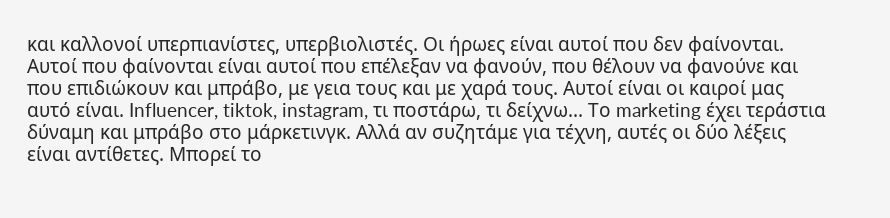και καλλονοί υπερπιανίστες, υπερβιολιστές. Οι ήρωες είναι αυτοί που δεν φαίνονται. Αυτοί που φαίνονται είναι αυτοί που επέλεξαν να φανούν, που θέλουν να φανούνε και που επιδιώκουν και μπράβο, με γεια τους και με χαρά τους. Αυτοί είναι οι καιροί μας αυτό είναι. Influencer, tiktok, instagram, τι ποστάρω, τι δείχνω... Το marketing έχει τεράστια δύναμη και μπράβο στο μάρκετινγκ. Αλλά αν συζητάμε για τέχνη, αυτές οι δύο λέξεις είναι αντίθετες. Μπορεί το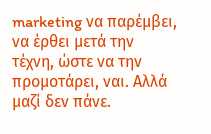marketing να παρέμβει, να έρθει μετά την τέχνη, ώστε να την προμοτάρει, ναι. Αλλά μαζί δεν πάνε.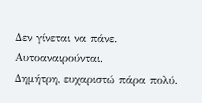Δεν γίνεται να πάνε. Αυτοαναιρούνται.
Δημήτρη, ευχαριστώ πάρα πολύ.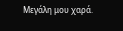Μεγάλη μου χαρά.